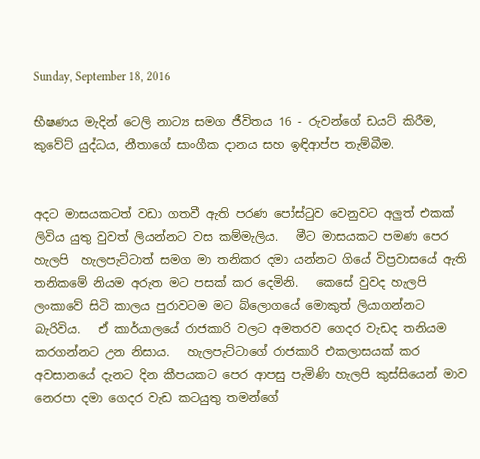Sunday, September 18, 2016

භීෂණය මැදින් ටෙලි නාට්‍ය සමග ජීවිතය 16 - රුවන්ගේ ඩයට් කිරීම, කුවේට් යුද්ධය, නීතාගේ සාංගීක දානය සහ ඉඳිආප්ප තැම්බීම.


අදට මාසයකටත් වඩා ගතවී ඇති පරණ පෝස්ටුව වෙනුවට අලුත් එකක් ලිවිය යුතු වුවත් ලියන්නට වස කම්මැලිය.   මීට මාසයකට පමණ පෙර හැලපි  හැලපැට්ටාත් සමග මා තනිකර දමා යන්නට ගියේ විප්‍රවාසයේ ඇති තනිකමේ නියම අරුත මට පසක් කර දෙමිනි.   කෙසේ වුවද හැලපි ලංකාවේ සිටි කාලය පුරාවටම මට බ්ලොගයේ මොකුත් ලියාගන්නට බැරිවිය.   ඒ කාර්යාලයේ රාජකාරි වලට අමතරව ගෙදර වැඩද තනියම කරගන්නට උන නිසාය.   හැලපැට්ටාගේ රාජකාරි එකලාසයක් කර   අවසානයේ දැනට දින කීපයකට පෙර ආපසු පැමිණි හැලපි කුස්සියෙන් මාව නෙරපා දමා ගෙදර වැඩ කටයුතු තමන්ගේ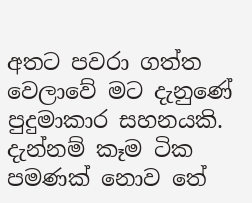අතට පවරා ගත්ත වෙලාවේ මට දැනුණේ පුදුමාකාර සහනයකි.    දැන්නම් කෑම ටික පමණක් නොව තේ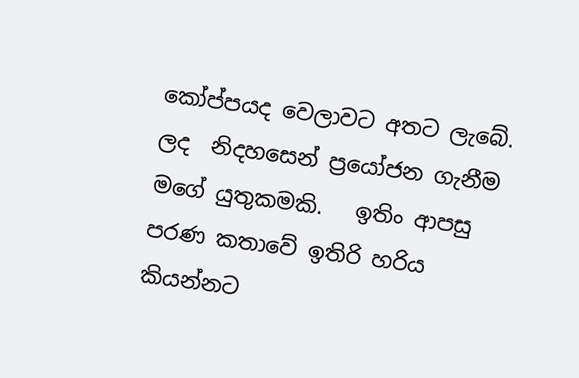කෝප්පයද වෙලාවට අතට ලැබේ.   ලද  නිදහසෙන් ප්‍රයෝජන ගැනීම මගේ යුතුකමකි.   ඉතිං ආපසු පරණ කතාවේ ඉතිරි හරිය කියන්නට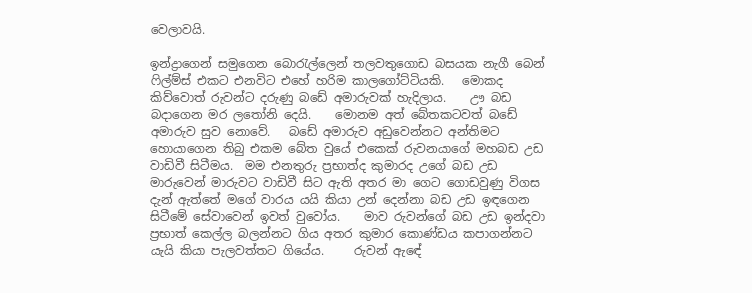වෙලාවයි.

ඉන්ද්‍රාගෙන් සමුගෙන බොරැල්ලෙන් තලවතුගොඩ බසයක නැගී බෙන් ෆිල්ම්ස් එකට එනවිට එහේ හරිම කාලගෝට්ටියකි.   මොකද කිව්වොත් රුවන්ට දරුණු බඩේ අමාරුවක් හැදිලාය.    ඌ බඩ බදාගෙන මර ලතෝනි දෙයි.    මොනම අත් බේතකටවත් බඩේ අමාරුව සුව නොවේ.   බඩේ අමාරුව අඩුවෙන්නට අන්තිමට හොයාගෙන තිබු එකම බේත වුයේ එකෙක් රුවනයාගේ මහබඩ උඩ වාඩිවී සිටීමය.  මම එනතුරු ප්‍රභාත්ද කුමාරද උගේ බඩ උඩ මාරුවෙන් මාරුවට වාඩිවී සිට ඇති අතර මා ගෙට ගොඩවුණු විගස දැන් ඇත්තේ මගේ වාරය යයි කියා උන් දෙන්නා බඩ උඩ ඉඳගෙන සිටීමේ සේවාවෙන් ඉවත් වුවෝය.    මාව රුවන්ගේ බඩ උඩ ඉන්දවා ප්‍රභාත් කෙල්ල බලන්නට ගිය අතර කුමාර කොණ්ඩය කපාගන්නට යැයි කියා පැලවත්තට ගියේය.     රුවන් ඇඳේ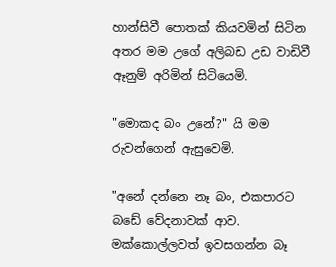හාන්සිවී පොතක් කියවමින් සිටින අතර මම උගේ අලිබඩ උඩ වාඩිවී ඈනුම් අරිමින් සිටියෙමි.

"මොකද බං උනේ?" යි මම රුවන්ගෙන් ඇසුවෙමි.

"අනේ දන්නෙ නෑ බං, එකපාරට බඩේ වේදනාවක් ආව. මක්කොල්ලවත් ඉවසගන්න බෑ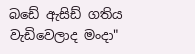බඩේ ඇසිඩ් ගතිය වැඩිවෙලාද මංදා"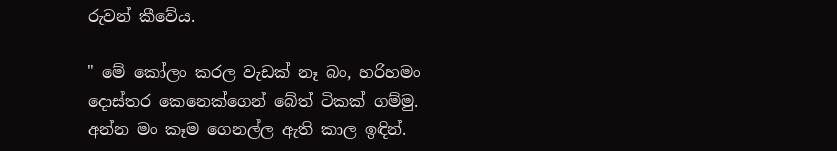රුවන් කීවේය.

" මේ කෝලං කරල වැඩක් නෑ බං, හරිහමං දොස්තර කෙනෙක්ගෙන් බේත් ටිකක් ගම්මු. අන්න මං කෑම ගෙනල්ල ඇති කාල ඉඳින්.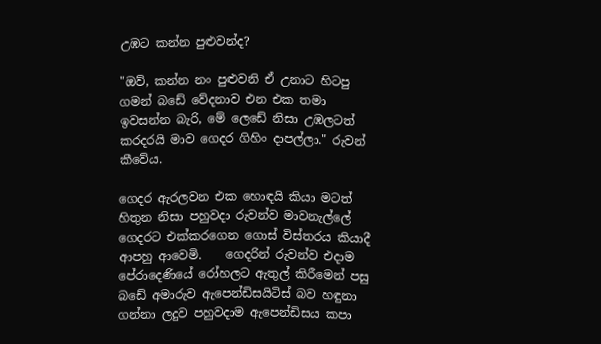උඹට කන්න පුළුවන්ද?

"ඔව්, කන්න නං පුළුවනි ඒ උනාට හිටපු ගමන් බඩේ වේදනාව එන එක තමා ඉවසන්න බැරි, මේ ලෙඩේ නිසා උඹලටත් කරදරයි මාව ගෙදර ගිහිං දාපල්ලා." රුවන් කීවේය.

ගෙදර ඇරලවන එක හොඳයි කියා මටත් හිතුන නිසා පහුවදා රුවන්ව මාවනැල්ලේ ගෙදරට එක්කරගෙන ගොස් විස්තරය කියාදී ආපහු ආවෙමි.    ගෙදරින් රුවන්ව එදාම පේරාදෙණියේ රෝහලට ඇතුල් කිරීමෙන් පසු බඩේ අමාරුව ඇපෙන්ඩිසයිටිස් බව හඳුනා ගන්නා ලදුව පහුවදාම ඇපෙන්ඩිසය කපා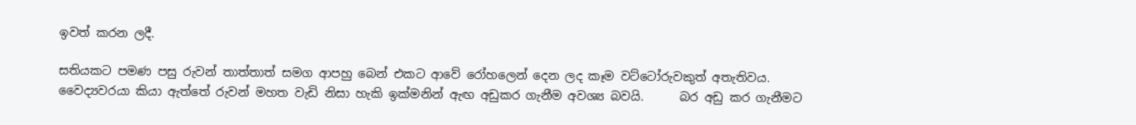ඉවත් කරන ලදී.

සතියකට පමණ පසු රුවන් තාත්තාත් සමග ආපහු බෙන් එකට ආවේ රෝහලෙන් දෙන ලද කෑම වට්ටෝරුවකුත් අතැතිවය.    වෛද්‍යවරයා කියා ඇත්තේ රුවන් මහත වැඩි නිසා හැකි ඉක්මනින් ඇඟ අඩුකර ගැනීම අවශ්‍ය බවයි.      බර අඩු කර ගැනීමට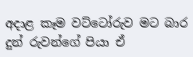අදාළ කෑම වට්ටෝරුව මට බාර දුන් රුවන්ගේ පියා ඒ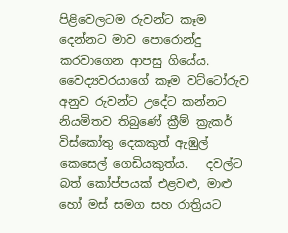පිළිවෙලටම රුවන්ට කෑම දෙන්නට මාව පොරොන්දු කරවාගෙන ආපසු ගියේය.   වෛද්‍යවරයාගේ කෑම වට්ටෝරුව අනුව රුවන්ට උදේට කන්නට නියමිතව තිබුණේ ක්‍රීම් ක්‍රැකර් විස්කෝතු දෙකකුත් ඇඹුල් කෙසෙල් ගෙඩියකුත්ය.   දවල්ට බත් කෝප්පයක් එළවළු, මාළු හෝ මස් සමග සහ රාත්‍රියට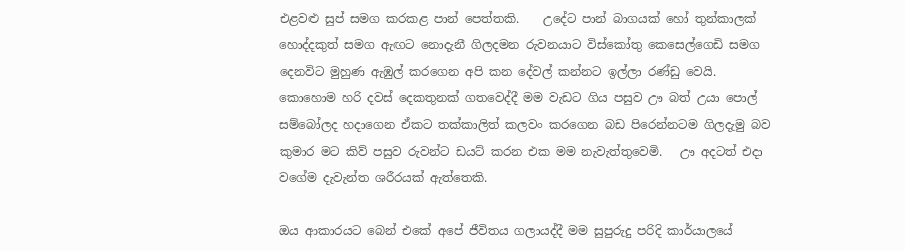එළවළු සුප් සමග කරකළ පාන් පෙත්තකි.    උදේට පාන් බාගයක් හෝ තුන්කාලක් හොද්දකුත් සමග ඇඟට නොදැනී ගිලදමන රුවනයාට විස්කෝතු කෙසෙල්ගෙඩි සමග දෙනවිට මුහුණ ඇඹුල් කරගෙන අපි කන දේවල් කන්නට ඉල්ලා රණ්ඩු වෙයි.   කොහොම හරි දවස් දෙකතුනක් ගතවෙද්දී මම වැඩට ගිය පසුව ඌ බත් උයා පොල් සම්බෝලද හදාගෙන ඒකට තක්කාලිත් කලවං කරගෙන බඩ පිරෙන්නටම ගිලදැමු බව කුමාර මට කිව් පසුව රුවන්ට ඩයට් කරන එක මම නැවැත්තුවෙමි.   ඌ අදටත් එදා වගේම දැවැන්ත ශරීරයක් ඇත්තෙකි.

ඔය ආකාරයට බෙන් එකේ අපේ ජීවිතය ගලායද්දී මම සුපුරුදු පරිදි කාර්යාලයේ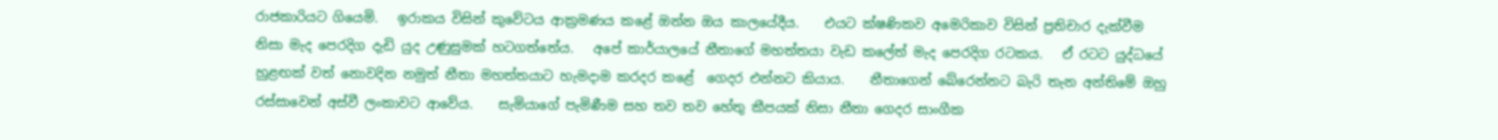රාජකාරියට ගියෙමි.   ඉරාකය විසින් කුවේටය ආක්‍රමණය කළේ ඔන්න ඔය කාලයේදීය.    එයට ක්ෂණිකව අමෙරිකාව විසින් ප්‍රතිචාර දැක්වීම නිසා මැද පෙරදිග දැඩි යුද උණුසුමක් හටගත්තේය.   අපේ කාර්යාලයේ නීතාගේ මහත්තයා වැඩ කලේත් මැද පෙරදිග රටකය.   ඒ රටට යුද්ධයේ හුළඟක් වත් නොවදින නමුත් නීතා මහත්තයාට හැමදාම කරදර කළේ  ගෙදර එන්නට කියාය.    නීතාගෙන් බේරෙන්නට බැරි තැන අන්තිමේ ඔහු රස්සාවෙන් අස්වී ලංකාවට ආවේය.    සැමියාගේ පැමිණීම සහ තව තව හේතු කීපයක් නිසා නීතා ගෙදර සාංගීක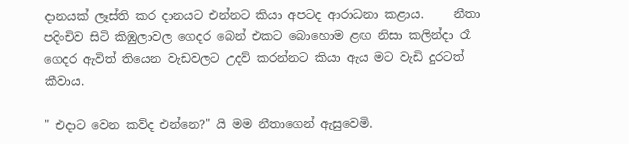දානයක් ලෑස්ති කර දානයට එන්නට කියා අපටද ආරාධනා කළාය.     නීතා පදිංචිව සිටි කිඹුලාවල ගෙදර බෙන් එකට බොහොම ළඟ නිසා කලින්දා රෑ ගෙදර ඇවිත් තියෙන වැඩවලට උදව් කරන්නට කියා ඇය මට වැඩි දුරටත් කීවාය.

" එදාට වෙන කව්ද එන්නෙ?" යි මම නීතාගෙන් ඇසුවෙමි.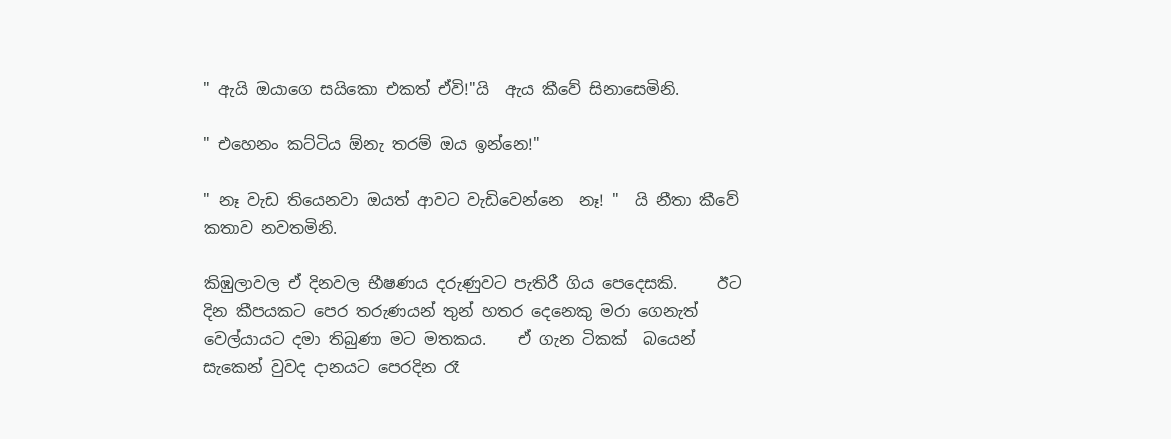" ඇයි ඔයාගෙ සයිකො එකත් ඒවි!"යි  ඇය කීවේ සිනාසෙමිනි.

" එහෙනං කට්ටිය ඕනැ තරම් ඔය ඉන්නෙ!"

" නෑ වැඩ තියෙනවා ඔයත් ආවට වැඩිවෙන්නෙ  නෑ! "  යි නීතා කීවේ කතාව නවතමිනි.

කිඹුලාවල ඒ දිනවල භීෂණය දරුණුවට පැතිරී ගිය පෙදෙසකි.     ඊට දින කීපයකට පෙර තරුණයන් තුන් හතර දෙනෙකු මරා ගෙනැත් වෙල්යායට දමා තිබුණා මට මතකය.    ඒ ගැන ටිකක්  බයෙන් සැකෙන් වුවද දානයට පෙරදින රෑ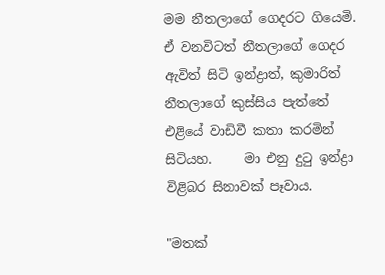මම නීතලාගේ ගෙදරට ගියෙමි.    ඒ වනවිටත් නීතලාගේ ගෙදර ඇවිත් සිටි ඉන්ද්‍රාත්, කුමාරිත් නීතලාගේ කුස්සිය පැත්තේ එළියේ වාඩිවී කතා කරමින් සිටියහ.     මා එනු දුටු ඉන්ද්‍රා  විළිබර සිනාවක් පෑවාය.

"මතක්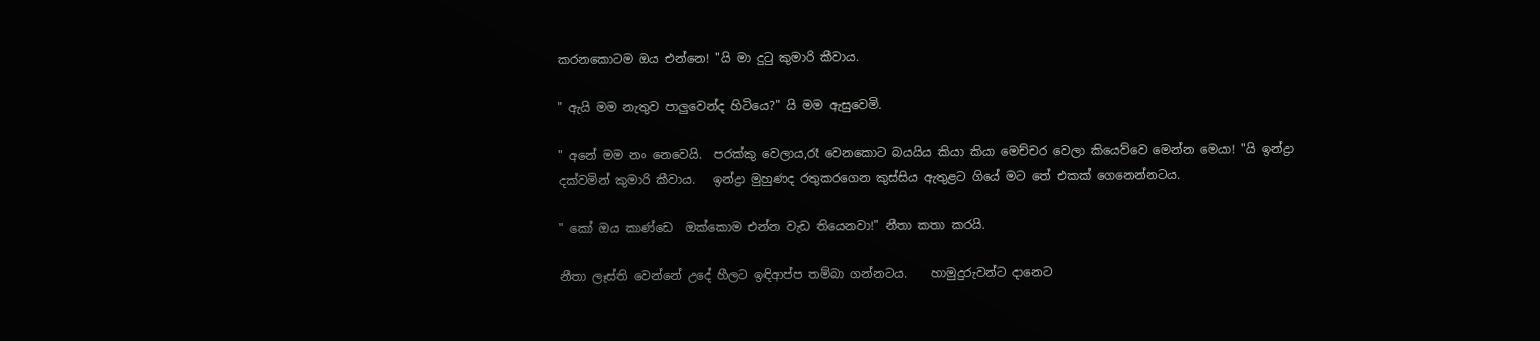කරනකොටම ඔය එන්නෙ! "යි මා දුටු කුමාරි කීවාය.

" ඇයි මම නැතුව පාලුවෙන්ද හිටියෙ?" යි මම ඇසුවෙමි.

" අනේ මම නං නෙවෙයි.  පරක්කු වෙලාය,රෑ වෙනකොට බයයිය කියා කියා මෙච්චර වෙලා කියෙව්වෙ මෙන්න මෙයා! "යි ඉන්ද්‍රා දක්වමින් කුමාරි කීවාය.   ඉන්ද්‍රා මුහුණද රතුකරගෙන කුස්සිය ඇතුළට ගියේ මට තේ එකක් ගෙනෙන්නටය.

" කෝ ඔය කාණ්ඩෙ  ඔක්කොම එන්න වැඩ තියෙනවා!" නීතා කතා කරයි.

නීතා ලෑස්ති වෙන්නේ උදේ හීලට ඉඳිආප්ප තම්බා ගන්නටය.    හාමුදුරුවන්ට දානෙට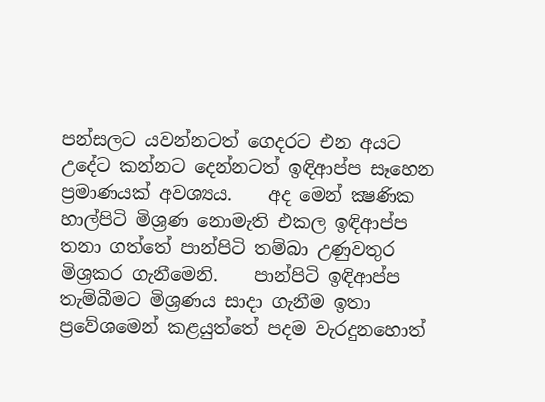පන්සලට යවන්නටත් ගෙදරට එන අයට  උදේට කන්නට දෙන්නටත් ඉඳිආප්ප සෑහෙන ප්‍රමාණයක් අවශ්‍යය.    අද මෙන් ක්‍ෂණික හාල්පිටි මිශ්‍රණ නොමැති එකල ඉඳිආප්ප තනා ගත්තේ පාන්පිටි තම්බා උණුවතුර මිශ්‍රකර ගැනීමෙනි.    පාන්පිටි ඉඳිආප්ප තැම්බීමට මිශ්‍රණය සාදා ගැනීම ඉතා ප්‍රවේශමෙන් කළයුත්තේ පදම වැරදුනහොත්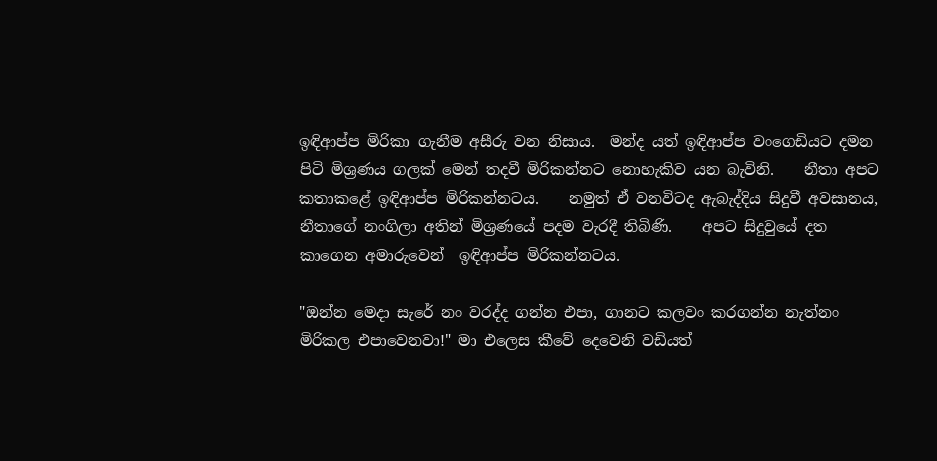ඉඳිආප්ප මිරිකා ගැනීම අසීරු වන නිසාය.  මන්ද යත් ඉඳිආප්ප වංගෙඩියට දමන පිටි මිශ්‍රණය ගලක් මෙන් තදවී මිරිකන්නට නොහැකිව යන බැවිනි.    නීතා අපට කතාකළේ ඉඳිආප්ප මිරිකන්නටය.    නමුත් ඒ වනවිටද ඇබැද්දිය සිදුවී අවසානය, නීතාගේ නංගිලා අතින් මිශ්‍රණයේ පදම වැරදී තිබිණි.    අපට සිදුවුයේ දත කාගෙන අමාරුවෙන්  ඉඳිආප්ප මිරිකන්නටය.

"ඔන්න මෙදා සැරේ නං වරද්ද ගන්න එපා, ගානට කලවං කරගන්න නැත්නං මිරිකල එපාවෙනවා!" මා එලෙස කීවේ දෙවෙනි වඩියත්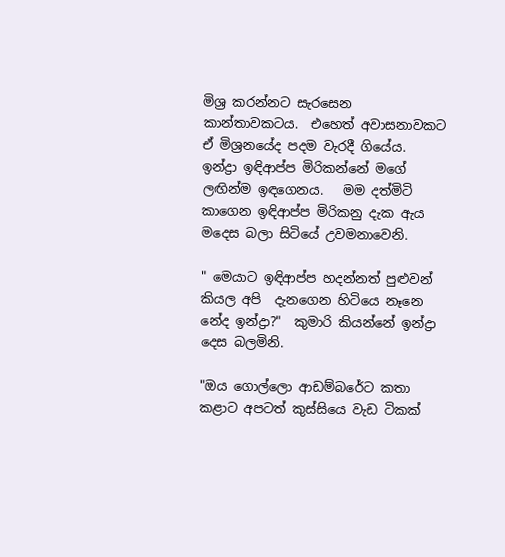මිශ්‍ර කරන්නට සැරසෙන කාන්තාවකටය.  එහෙත් අවාසනාවකට ඒ මිශ්‍රනයේද පදම වැරදී ගියේය.     ඉන්ද්‍රා ඉඳිආප්ප මිරිකන්නේ මගේ ලඟින්ම ඉඳගෙනය.   මම දත්මිටි කාගෙන ඉඳිආප්ප මිරිකනු දැක ඇය මදෙස බලා සිටියේ උවමනාවෙනි.

" මෙයාට ඉඳිආප්ප හදන්නත් පුළුවන් කියල අපි  දැනගෙන හිටියෙ නෑනෙ නේද ඉන්ද්‍රා?"  කුමාරි කියන්නේ ඉන්ද්‍රා දෙස බලමිනි.

"ඔය ගොල්ලො ආඩම්බරේට කතා කළාට අපටත් කුස්සියෙ වැඩ ටිකක්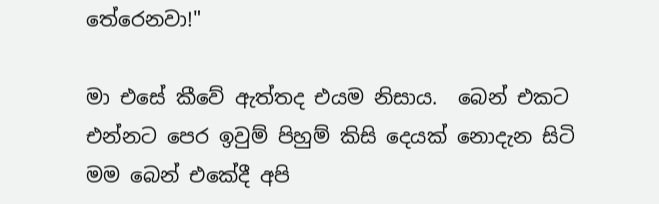තේරෙනවා!"

මා එසේ කීවේ ඇත්තද එයම නිසාය.  බෙන් එකට එන්නට පෙර ඉවුම් පිහුම් කිසි දෙයක් නොදැන සිටි මම බෙන් එකේදී අපි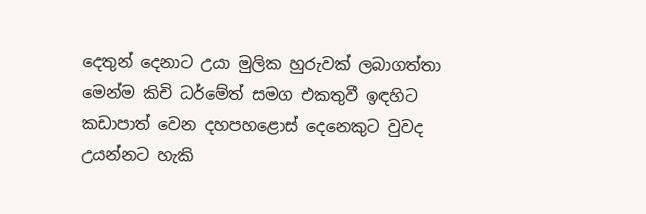දෙතුන් දෙනාට උයා මුලික හුරුවක් ලබාගත්තා මෙන්ම කිචි ධර්මේත් සමග එකතුවී ඉඳහිට කඩාපාත් වෙන දහපහළොස් දෙනෙකුට වුවද උයන්නට හැකි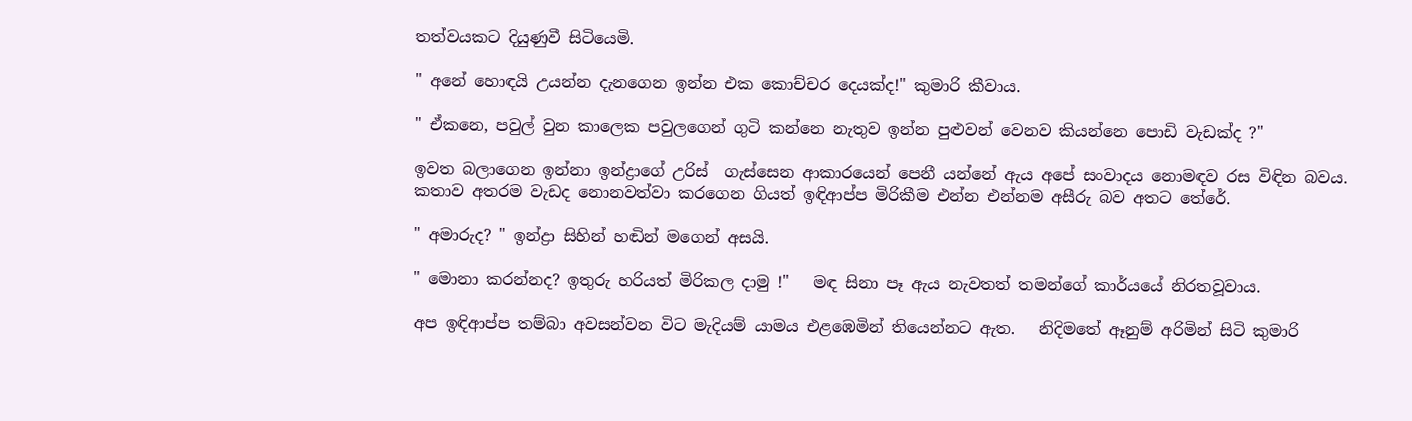තත්වයකට දියුණුවී සිටියෙමි.

" අනේ හොඳයි උයන්න දැනගෙන ඉන්න එක කොච්චර දෙයක්ද!" කුමාරි කීවාය.

" ඒකනෙ, පවුල් වුන කාලෙක පවුලගෙන් ගුටි කන්නෙ නැතුව ඉන්න පුළුවන් වෙනව කියන්නෙ පොඩි වැඩක්ද ?"

ඉවත බලාගෙන ඉන්නා ඉන්ද්‍රාගේ උරිස්  ගැස්සෙන ආකාරයෙන් පෙනී යන්නේ ඇය අපේ සංවාදය නොමඳව රස විඳින බවය.     කතාව අතරම වැඩද නොනවත්වා කරගෙන ගියත් ඉඳිආප්ප මිරිකීම එන්න එන්නම අසීරු බව අතට තේරේ.

" අමාරුද? " ඉන්ද්‍රා සිහින් හඬින් මගෙන් අසයි.

" මොනා කරන්නද? ඉතුරු හරියත් මිරිකල දාමු !"   මඳ සිනා පෑ ඇය නැවතත් තමන්ගේ කාර්යයේ නිරතවූවාය.

අප ඉඳිආප්ප තම්බා අවසන්වන විට මැදියම් යාමය එළඹෙමින් තියෙන්නට ඇත.   නිදිමතේ ඈනුම් අරිමින් සිටි කුමාරි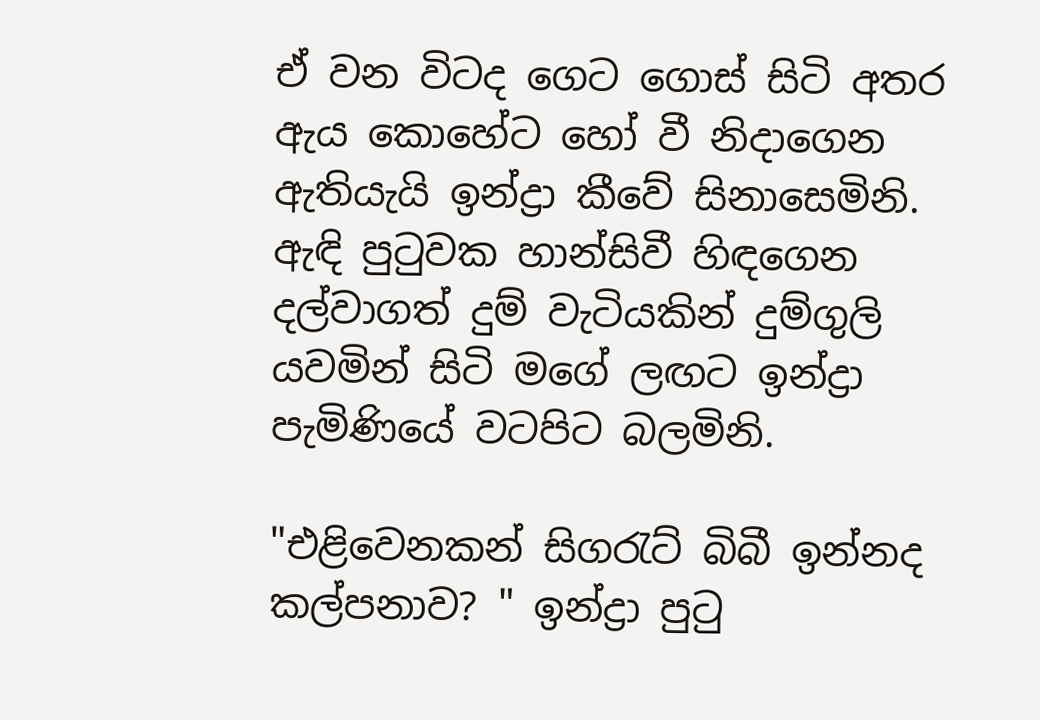ඒ වන විටද ගෙට ගොස් සිටි අතර  ඇය කොහේට හෝ වී නිදාගෙන ඇතියැයි ඉන්ද්‍රා කීවේ සිනාසෙමිනි.    ඇඳි පුටුවක හාන්සිවී හිඳගෙන දල්වාගත් දුම් වැටියකින් දුම්ගුලි යවමින් සිටි මගේ ලඟට ඉන්ද්‍රා පැමිණියේ වටපිට බලමිනි.

"එළිවෙනකන් සිගරැට් බිබී ඉන්නද කල්පනාව? " ඉන්ද්‍රා පුටු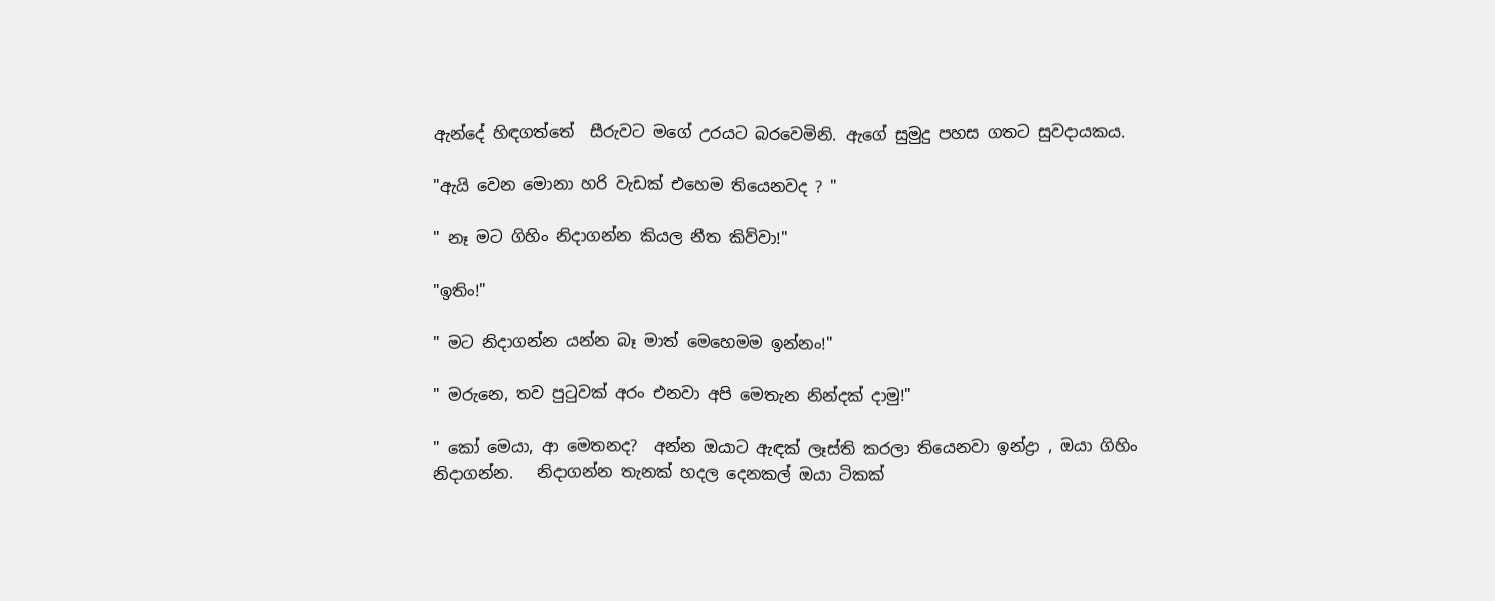ඇන්දේ හිඳගත්තේ  සීරුවට මගේ උරයට බරවෙමිනි. ඇගේ සුමුදු පහස ගතට සුවදායකය.

"ඇයි වෙන මොනා හරි වැඩක් එහෙම තියෙනවද ? "

" නෑ මට ගිහිං නිදාගන්න කියල නීත කිව්වා!"

"ඉතිං!"

" මට නිදාගන්න යන්න බෑ මාත් මෙහෙමම ඉන්නං!"

" මරුනෙ, තව පුටුවක් අරං එනවා අපි මෙතැන නින්දක් දාමු!"

" කෝ මෙයා, ආ මෙතනද?  අන්න ඔයාට ඇඳක් ලෑස්ති කරලා තියෙනවා ඉන්ද්‍රා , ඔයා ගිහිං නිදාගන්න.   නිදාගන්න තැනක් හදල දෙනකල් ඔයා ටිකක්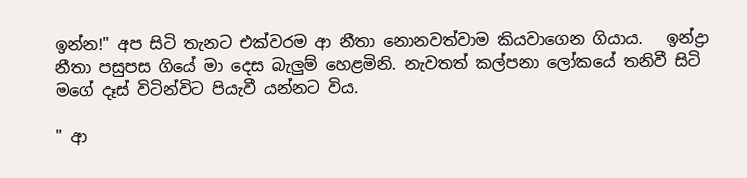ඉන්න!" අප සිටි තැනට එක්වරම ආ නීතා නොනවත්වාම කියවාගෙන ගියාය.   ඉන්ද්‍රා නීතා පසුපස ගියේ මා දෙස බැලුම් හෙළමිනි. නැවතත් කල්පනා ලෝකයේ තනිවී සිටි මගේ දෑස් විටින්විට පියැවී යන්නට විය.

" ආ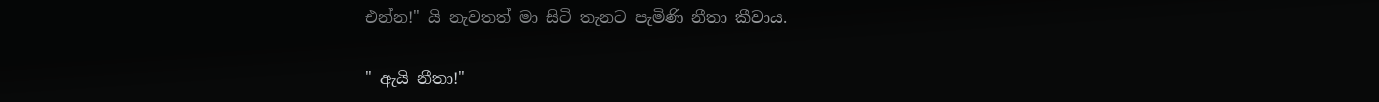එන්න!" යි නැවතත් මා සිටි තැනට පැමිණි නීතා කීවාය.

" ඇයි නීතා!"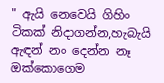" ඇයි නෙවෙයි ගිහිං ටිකක් නිදාගන්න,හැබැයි ඇඳන් නං දෙන්න නෑ ඔක්කොගෙම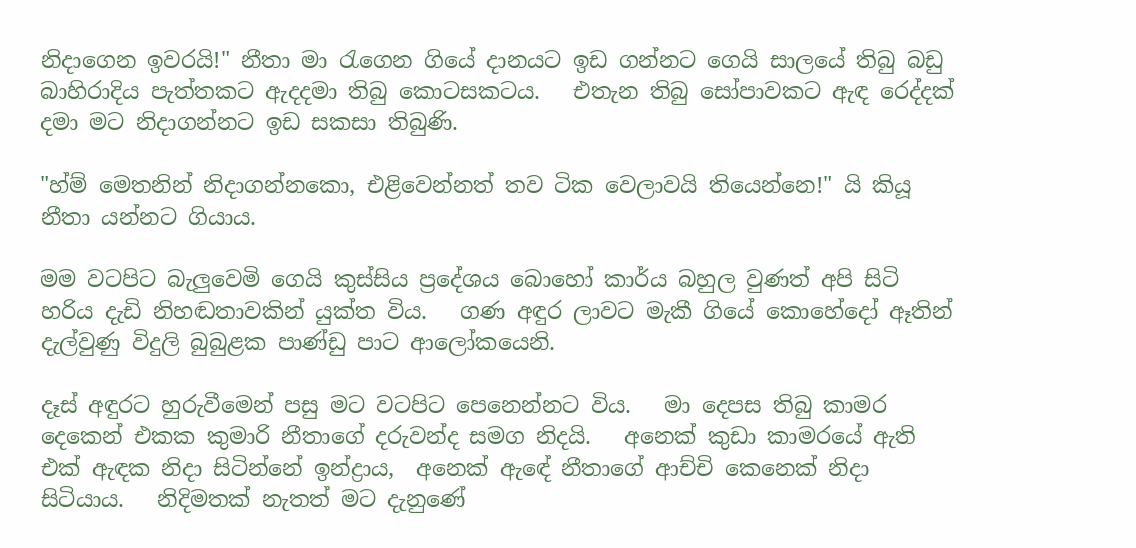නිදාගෙන ඉවරයි!" නීතා මා රැගෙන ගියේ දානයට ඉඩ ගන්නට ගෙයි සාලයේ තිබු බඩු බාහිරාදිය පැත්තකට ඇදදමා තිබු කොටසකටය.   එතැන තිබු සෝපාවකට ඇඳ රෙද්දක් දමා මට නිදාගන්නට ඉඩ සකසා තිබුණි.

"හ්ම් මෙතනින් නිදාගන්නකො, එළිවෙන්නත් තව ටික වෙලාවයි තියෙන්නෙ!" යි කියූ නීතා යන්නට ගියාය.

මම වටපිට බැලුවෙමි ගෙයි කුස්සිය ප්‍රදේශය බොහෝ කාර්ය බහුල වුණත් අපි සිටි හරිය දැඩි නිහඬතාවකින් යුක්ත විය.   ගණ අඳුර ලාවට මැකී ගියේ කොහේදෝ ඈතින් දැල්වුණු විදුලි බුබුළක පාණ්ඩු පාට ආලෝකයෙනි.

දෑස් අඳුරට හුරුවීමෙන් පසු මට වටපිට පෙනෙන්නට විය.   මා දෙපස තිබු කාමර දෙකෙන් එකක කුමාරි නීතාගේ දරුවන්ද සමග නිදයි.   අනෙක් කුඩා කාමරයේ ඇති එක් ඇඳක නිදා සිටින්නේ ඉන්ද්‍රාය,  අනෙක් ඇඳේ නීතාගේ ආච්චි කෙනෙක් නිදා සිටියාය.   නිදිමතක් නැතත් මට දැනුණේ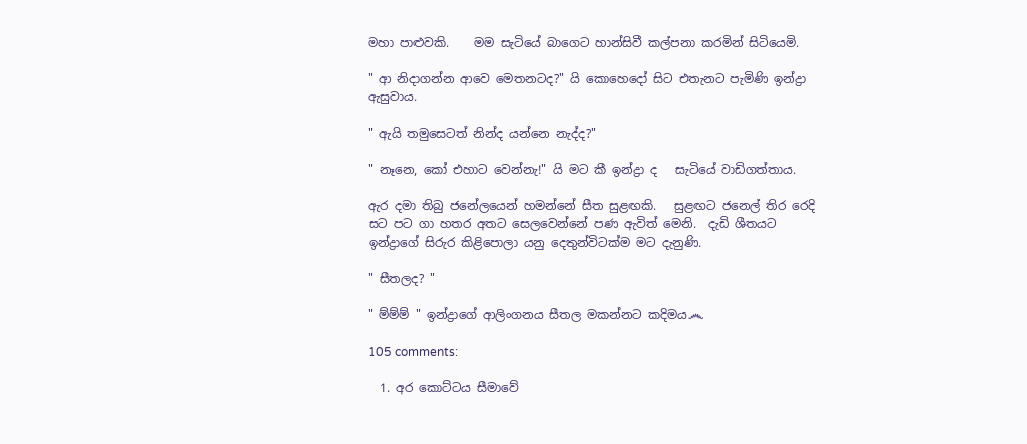මහා පාළුවකි.    මම සැටියේ බාගෙට හාන්සිවී කල්පනා කරමින් සිටියෙමි.

" ආ නිදාගන්න ආවෙ මෙතනටද?" යි කොහෙදෝ සිට එතැනට පැමිණි ඉන්ද්‍රා ඇසුවාය.

" ඇයි තමුසෙටත් නින්ද යන්නෙ නැද්ද?"

" නෑනෙ, කෝ එහාට වෙන්නැ!" යි මට කී ඉන්ද්‍රා ද   සැටියේ වාඩිගත්තාය.

ඇර දමා තිබු ජනේලයෙන් හමන්නේ සීත සුළඟකි.   සුළඟට ජනෙල් තිර රෙදි සට පට ගා හතර අතට සෙලවෙන්නේ පණ ඇවිත් මෙනි.  දැඩි ශීතයට ඉන්ද්‍රාගේ සිරුර කිළිපොලා යනු දෙතුන්විටක්ම මට දැනුණි.

" සීතලද? "

" ම්ම්ම් " ඉන්ද්‍රාගේ ආලිංගනය සීතල මකන්නට කදිමය෴

105 comments:

  1. අර කොට්ටය සීමාවේ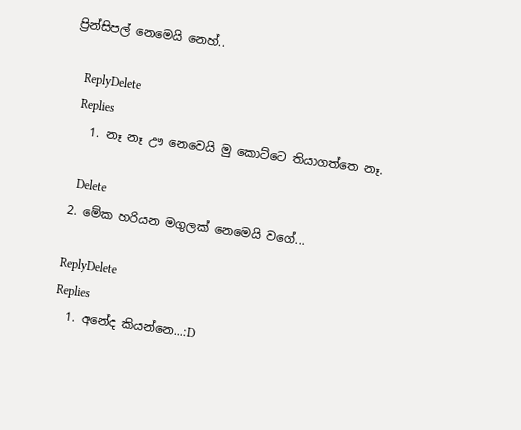ප්‍රින්සිපල් නෙමෙයි නෙහ්..

    ReplyDelete
    Replies
    1. නෑ නෑ ඌ නෙවෙයි මු කොට්ටෙ තියාගත්තෙ නෑ.

      Delete
  2. මේක හරියන මගුලක් නෙමෙයි වගේ...

    ReplyDelete
    Replies
    1. අනේද කියන්නෙ...:D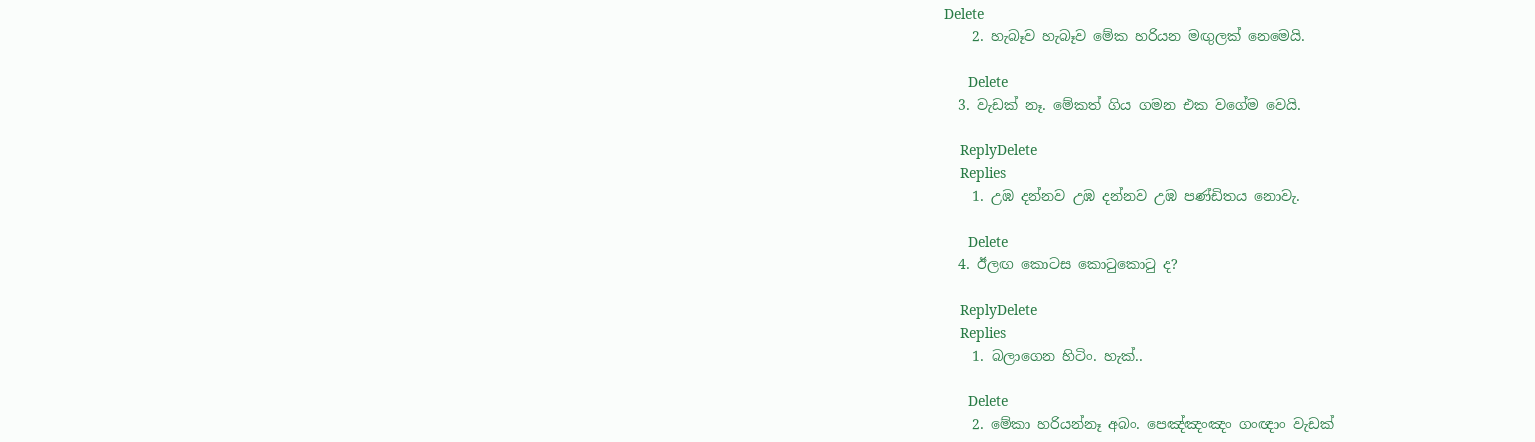Delete
    2. හැබෑව හැබෑව මේක හරියන මඟුලක් නෙමෙයි.

      Delete
  3. වැඩක් නෑ. මේකත් ගිය ගමන එක වගේම වෙයි.

    ReplyDelete
    Replies
    1. උඹ දන්නව උඹ දන්නව උඹ පණ්ඩිතය නොවැ.

      Delete
  4. ඊලඟ කොටස කොටුකොටු ද?

    ReplyDelete
    Replies
    1. බලාගෙන හිටිං. හැක්..

      Delete
    2. මේකා හරියන්නෑ අබං. පෙඤ්ඤංඤං ගංඥාං වැඩක්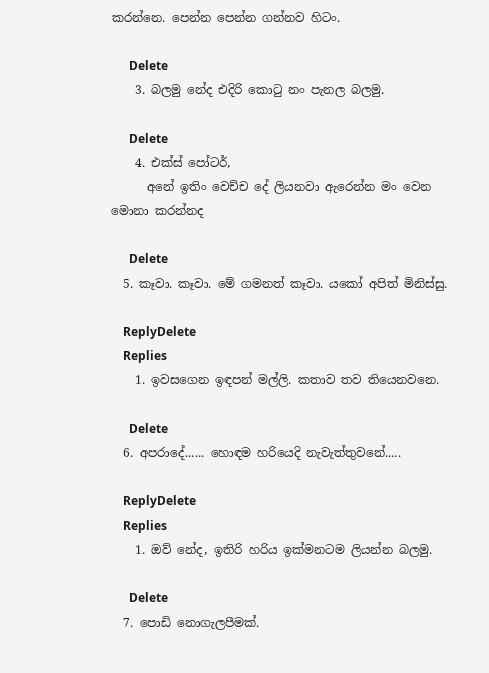කරන්නෙ. පෙන්න පෙන්න ගන්නව හිටං.

      Delete
    3. බලමු නේද එදිරි කොටු නං පැනල බලමු.

      Delete
    4. එක්ස් පෝටර්,
      අනේ ඉතිං වෙච්ච දේ ලියනවා ඇරෙන්න මං වෙන මොනා කරන්නද

      Delete
  5. කෑවා. කෑවා. මේ ගමනත් කෑවා. යකෝ අපිත් මිනිස්සු.

    ReplyDelete
    Replies
    1. ඉවසගෙන ඉඳපන් මල්ලි. කතාව තව තියෙනවනෙ.

      Delete
  6. අපරාදේ...... හොඳම හරියෙදි නැවැත්තුවනේ.....

    ReplyDelete
    Replies
    1. ඔව් නේද, ඉතිරි හරිය ඉක්මනටම ලියන්න බලමු.

      Delete
  7. පොඩි නොගැලපීමක්.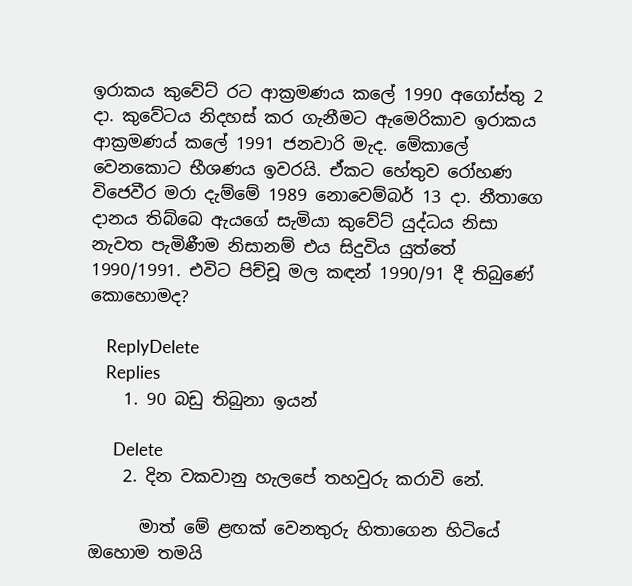ඉරාකය කුවේට් රට ආක්‍රමණය කලේ 1990 අගෝස්තු 2 දා. කුවේටය නිදහස් කර ගැනීමට ඇමෙරිකාව ඉරාකය ආක්‍රමණය් කලේ 1991 ජනවාරි මැද. මේකාලේ වෙනකොට භීශණය ඉවරයි. ඒකට හේතුව රෝහණ විජෙවීර මරා දැම්මේ 1989 නොවෙම්බර් 13 දා. නීතාගෙ දානය තිබ්බෙ ඇයගේ සැමියා කුවේට් යුද්ධය නිසා නැවත පැමිණීම නිසානම් එය සිදුවිය යුත්තේ 1990/1991. එවිට පිච්චූ මල කඳන් 1990/91 දී තිබුණේ කොහොමද?

    ReplyDelete
    Replies
    1. 90 බඩු තිබුනා ඉයන්

      Delete
    2. දින වකවානු හැලපේ තහවුරු කරාවි නේ.

      මාත් මේ ළඟක් වෙනතුරු හිතාගෙන හිටියේ ඔහොම තමයි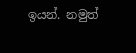ඉයන්. නමුත්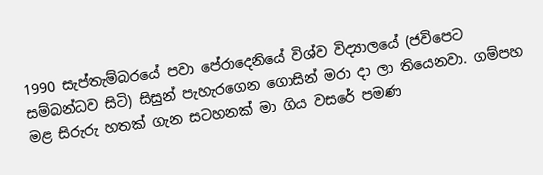1990 සැප්තැම්බරයේ පවා පේරාදෙනියේ විශ්ව විද්‍යාලයේ (ජවිපෙට සම්බන්ධව සිටි) සිසුන් පැහැරගෙන ගොසින් මරා දා ලා තියෙනවා. ගම්පහ මළ සිරුරු හතක් ගැන සටහනක් මා ගිය වසරේ පමණ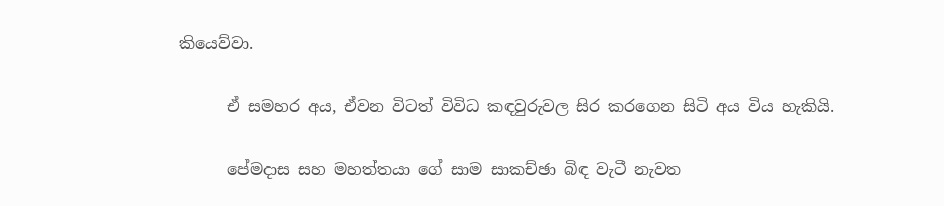කියෙව්වා.

      ඒ සමහර අය, ඒවන විටත් විවිධ කඳවුරුවල සිර කරගෙන සිටි අය විය හැකියි.

      පේමදාස සහ මහත්තයා ගේ සාම සාකච්ඡා බිඳ වැටී නැවත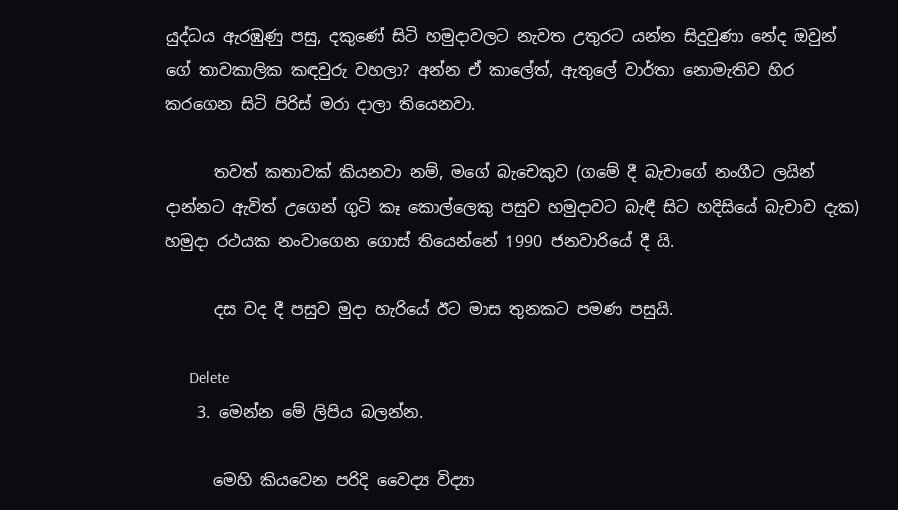යුද්ධය ඇරඹුණු පසු, දකුණේ සිටි හමුදාවලට නැවත උතුරට යන්න සිදුවුණා නේද ඔවුන් ගේ තාවකාලික කඳවුරු වහලා? අන්න ඒ කාලේත්, ඇතුලේ වාර්තා නොමැතිව හිර කරගෙන සිටි පිරිස් මරා දාලා තියෙනවා.

      තවත් කතාවක් කියනවා නම්, මගේ බැචෙකුව (ගමේ දී බැචාගේ නංගීට ලයින් දාන්නට ඇවිත් උගෙන් ගුටි කෑ කොල්ලෙකු පසුව හමුදාවට බැඳී සිට හදිසියේ බැචාව දැක) හමුදා රථයක නංවාගෙන ගොස් තියෙන්නේ 1990 ජනවාරියේ දී යි.

      දස වද දී පසුව මුදා හැරියේ ඊට මාස තුනකට පමණ පසුයි.

      Delete
    3. මෙන්න මේ ලිපිය බලන්න.

      මෙහි කියවෙන පරිදි වෛද්‍ය විද්‍යා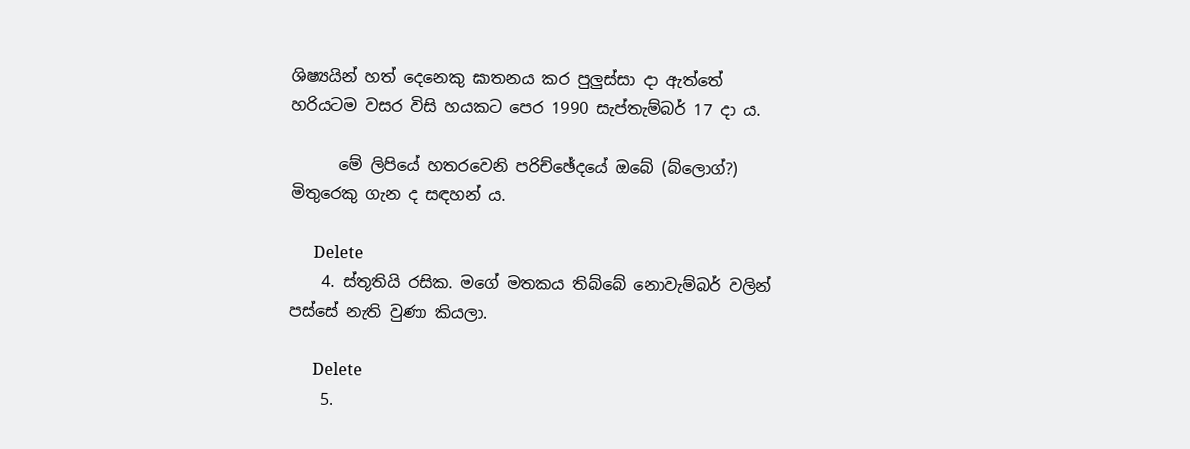ශිෂ්‍යයින් හත් දෙනෙකු ඝාතනය කර පුලුස්සා දා ඇත්තේ හරියටම වසර විසි හයකට පෙර 1990 සැප්තැම්බර් 17 දා ය.

      මේ ලිපියේ හතරවෙනි පරිච්ඡේදයේ ඔබේ (බ්ලොග්?) මිතුරෙකු ගැන ද සඳහන් ය.

      Delete
    4. ස්තූතියි රසික. මගේ මතකය තිබ්බේ නොවැම්බර් වලින් පස්සේ නැති වුණා කියලා.

      Delete
    5.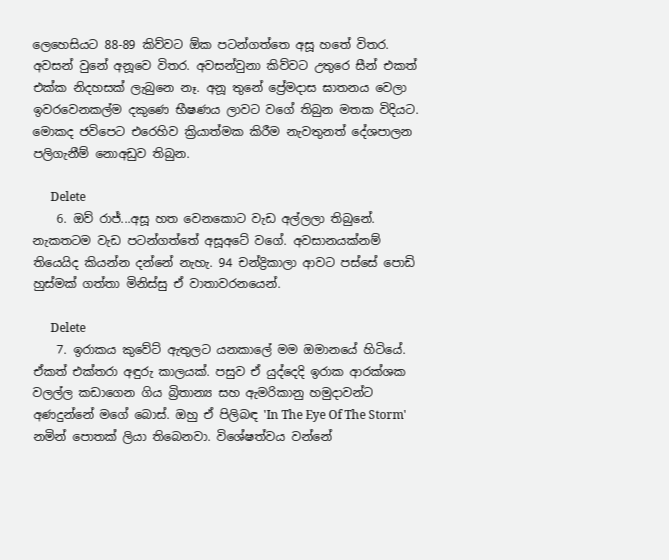ලෙහෙසියට 88-89 කිව්වට ඕක පටන්ගත්තෙ අසූ හතේ විතර. අවසන් වුනේ අනූවෙ විතර. අවසන්වුනා කිව්වට උතුරෙ සීන් එකත් එක්ක නිදහසක් ලැබුනෙ නෑ. අනූ තුනේ ප්‍රේමදාස ඝාතනය වෙලා ඉවරවෙනකල්ම දකුණෙ භීෂණය ලාවට වගේ තිබුන මතක විදියට. මොකද ජවිපෙට එරෙහිව ක්‍රියාත්මක කිරීම නැවතුනත් දේශපාලන පලිගැනීම් නොඅඩුව තිබුන.

      Delete
    6. ඔව් රාජ්...අසූ හත වෙනකොට වැඩ අල්ලලා තිබුනේ. නැකතටම වැඩ පටන්ගත්තේ අසූඅටේ වගේ. අවසානයක්නම් තියෙයිද කියන්න දන්නේ නැහැ. 94 චන්ද්‍රිකාලා ආවට පස්සේ පොඩි හුස්මක් ගත්තා මිනිස්සු ඒ වාතාවරනයෙන්.

      Delete
    7. ඉරාකය කුවේට් ඇතුලට යනකාලේ මම ඔමානයේ හිටියේ. ඒකත් එක්තරා අඳුරු කාලයක්. පසුව ඒ යුද්දෙදි ඉරාක ආරක්ශක වලල්ල කඩාගෙන ගිය බ්‍රිතාන්‍ය සහ ඇමරිකානු හමුදාවන්ට අණදුන්නේ මගේ බොස්. ඔහු ඒ පිලිබඳ 'In The Eye Of The Storm' නමින් පොතක් ලියා තිබෙනවා. විශේෂත්වය වන්නේ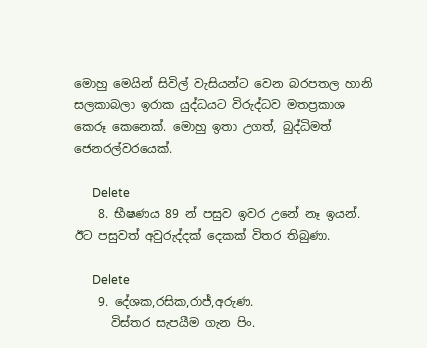මොහු මෙයින් සිවිල් වැසියන්ට වෙන බරපතල හානි සලකාබලා ඉරාක යුද්ධයට විරුද්ධව මතප්‍රකාශ කෙරූ කෙනෙක්. මොහු ඉතා උගත්, බුද්ධිමත් ජෙනරල්වරයෙක්.

      Delete
    8. භීෂණය 89 න් පසුව ඉවර උනේ නෑ ඉයන්. ඊට පසුවත් අවුරුද්දක් දෙකක් විතර තිබුණා.

      Delete
    9. දේශක,රසික,රාජ්,අරුණ.
      විස්තර සැපයීම ගැන පිං.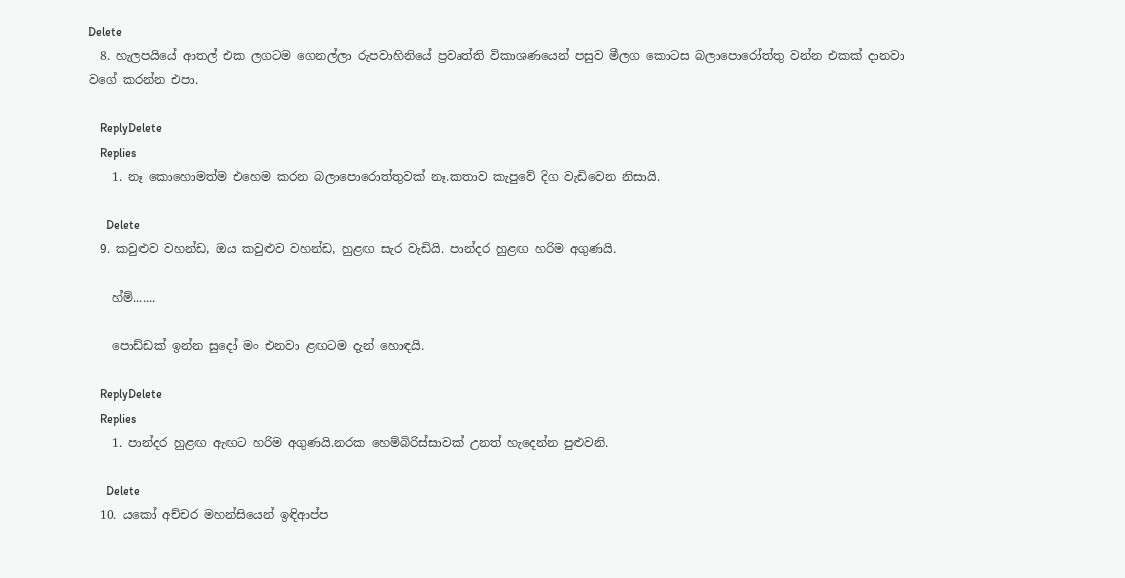Delete
  8. හැලපයියේ ආතල් එක ලගටම ගෙනල්ලා රුපවාහිනියේ ප්‍රවෘත්ති විකාශණයෙන් පසුව මීලග කොටස බලාපොරෝත්තු වන්න එකක් දානවා වගේ කරන්න එපා.

    ReplyDelete
    Replies
    1. නෑ කොහොමත්ම එහෙම කරන බලාපොරොත්තුවක් නෑ.කතාව කැපුවේ දිග වැඩිවෙන නිසායි.

      Delete
  9. කවුළුව වහන්ඩ, ඔය කවුළුව වහන්ඩ, හුළඟ සැර වැඩියි. පාන්දර හුළඟ හරිම අගුණයි.

    හ්ම්.......

    පොඩ්ඩක් ඉන්න සුදෝ මං එනවා ළඟටම දැන් හොඳයි.

    ReplyDelete
    Replies
    1. පාන්දර හුළඟ ඇඟට හරිම අගුණයි.නරක හෙම්බිරිස්සාවක් උනත් හැදෙන්න පුළුවනි.

      Delete
  10. යකෝ අච්චර මහන්සියෙන් ඉඳිආප්ප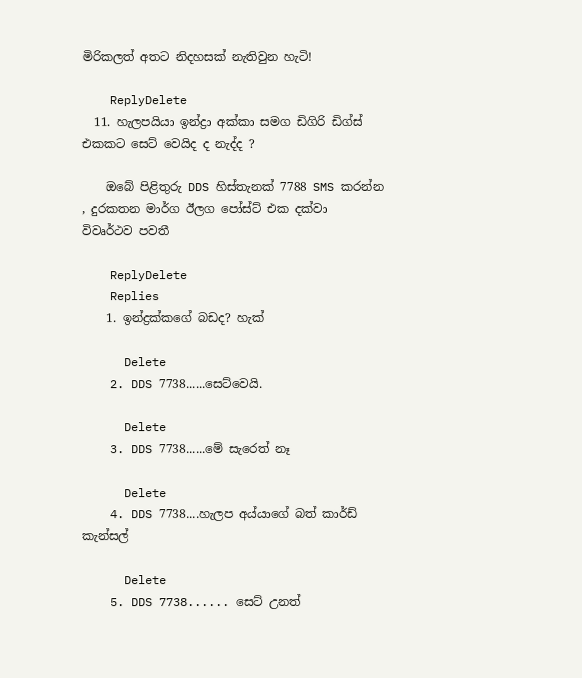මිරිකලත් අතට නිදහසක් නැතිවුන හැටි!

    ReplyDelete
  11. හැලපයියා ඉන්ද්‍රා අක්කා සමග ඩිගිරි ඩිග්ස් එකකට සෙට් වෙයිද ද නැද්ද ?

    ඔබේ පිළිතුරු DDS හිස්තැනක් 7788 SMS කරන්න , දුරකතන මාර්ග ඊලග පෝස්ට් එක දක්වා විවෘර්ථව පවතී

    ReplyDelete
    Replies
    1. ඉන්ද්‍රක්කගේ බඩද? හැක්

      Delete
    2. DDS 7738......සෙට්වෙයි.

      Delete
    3. DDS 7738......මේ සැරෙත් නෑ

      Delete
    4. DDS 7738....හැලප අය්යාගේ බත් කාර්ඩ් කැන්සල්

      Delete
    5. DDS 7738...... සෙට් උනත්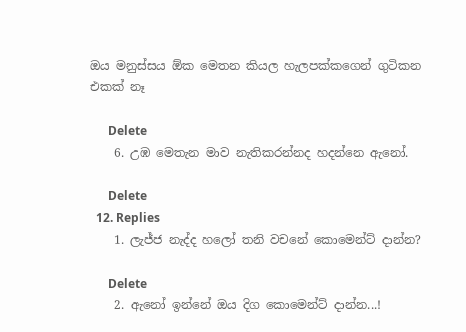ඔය මනුස්සය ඕක මෙතන කියල හැලපක්කගෙන් ගුටිකන එකක් නෑ

      Delete
    6. උඹ මෙතැන මාව නැතිකරන්නද හදන්නෙ ඇනෝ.

      Delete
  12. Replies
    1. ලැජ්ජ නැද්ද හලෝ තනි වචනේ කොමෙන්ට් දාන්න?

      Delete
    2. ඇනෝ ඉන්නේ ඔය දිග කොමෙන්ට් දාන්න...!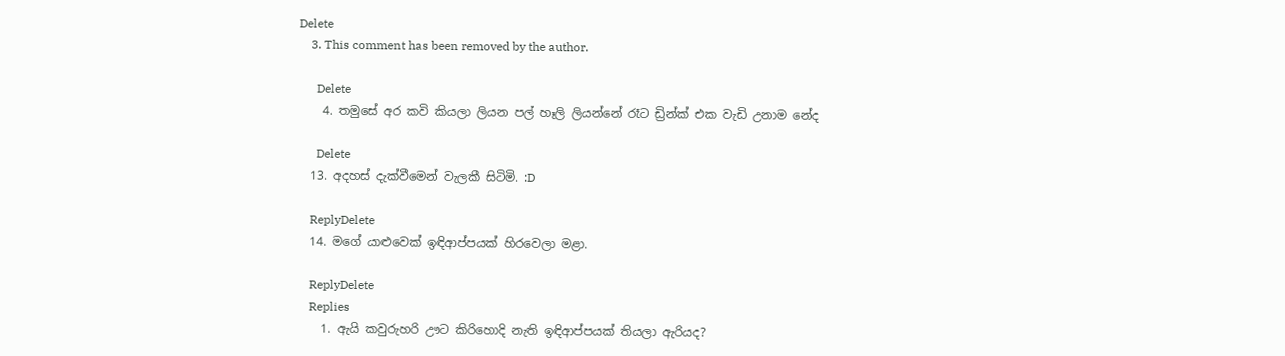Delete
    3. This comment has been removed by the author.

      Delete
    4. තමුසේ අර කවි කියලා ලියන පල් හෑලි ලියන්නේ රෑට ඩ්‍රින්ක් එක වැඩි උනාම නේද

      Delete
  13. අදහස් දැක්වීමෙන් වැලකී සිටිමි. :D

    ReplyDelete
  14. මගේ යාළුවෙක් ඉඳිආප්පයක් හිරවෙලා මළා.

    ReplyDelete
    Replies
    1. ඇයි කවුරුහරි ඌට කිරිහොදි නැති ඉඳිආප්පයක් තියලා ඇරියද?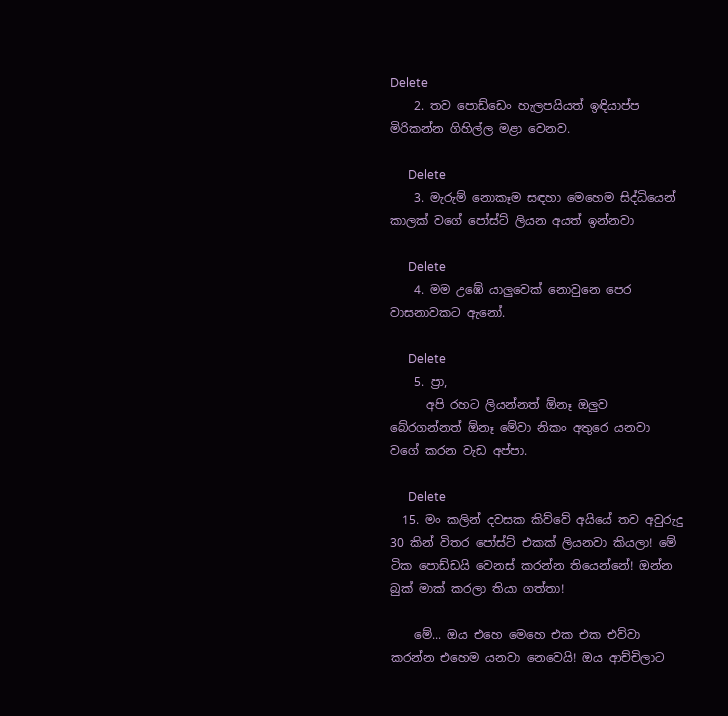Delete
    2. තව‍ පොඩ්ඩෙං හැලපයියත් ඉඳියාප්ප මිරිකන්න ගිහිල්ල මළා වෙනව.

      Delete
    3. මැරුම් නොකෑම සඳහා මෙහෙම සිද්ධියෙන් කාලක් වගේ පෝස්ට් ලියන අයත් ඉන්නවා

      Delete
    4. මම උඹේ යාලුවෙක් නොවුනෙ පෙර වාසනාවකට ඇනෝ.

      Delete
    5. ප්‍රා,
      අපි රහට ලියන්නත් ඕනෑ ඔලුව බේරගන්නත් ඕනෑ මේවා නිකං අතුරෙ යනවා වගේ කරන වැඩ අප්පා.

      Delete
  15. මං කලින් දවසක කිව්වේ අයියේ තව අවුරුදු 30 කින් විතර පෝස්ට් එකක් ලියනවා කියලා! මේ ටික පොඩ්ඩයි වෙනස් කරන්න තියෙන්නේ! ඔන්න බුක් මාක් කරලා තියා ගත්තා!

    මේ... ඔය එහෙ මෙහෙ එක එක එව්වා කරන්න එහෙම යනවා නෙවෙයි! ඔය ආච්චිලාට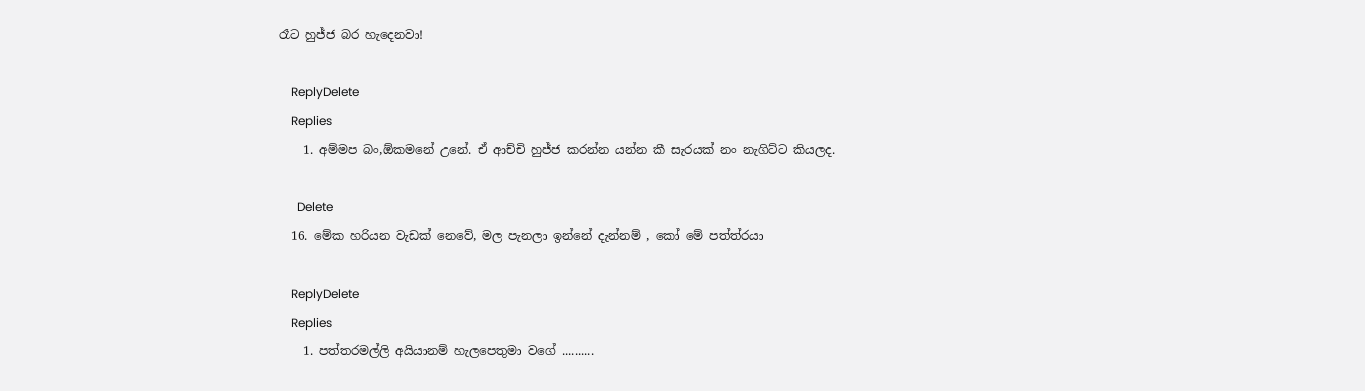රෑට හුජ්ජ බර හැදෙනවා!

    ReplyDelete
    Replies
    1. අම්මප බං,ඕකමනේ උනේ. ඒ ආච්චි හුජ්ජ කරන්න යන්න කී සැරයක් නං නැගිට්ට කියලද.

      Delete
  16. මේක හරියන වැඩක් නෙවේ, මල පැනලා ඉන්නේ දැන්නම් , කෝ මේ පත්ත්රයා

    ReplyDelete
    Replies
    1. පත්තරමල්ලි අයියානම් හැලපෙතුමා වගේ ..........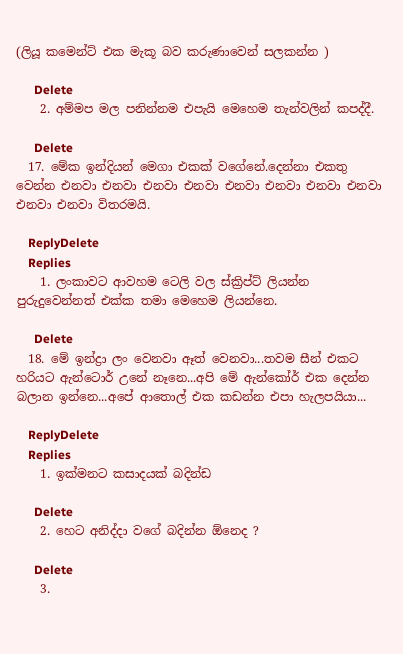(ලියූ කමෙන්ට් එක මැකූ බව කරුණාවෙන් සලකන්න )

      Delete
    2. අම්මප මල පනින්නම එපැයි මෙහෙම තැන්වලින් කපද්දී.

      Delete
  17. මේක ඉන්දියන් මෙගා එකක් වගේනේ.දෙන්නා එකතු වෙන්න එනවා එනවා එනවා එනවා එනවා එනවා එනවා එනවා එනවා එනවා විතරමයි.

    ReplyDelete
    Replies
    1. ලංකාවට ආවහම ටෙලි වල ස්ක්‍රිප්ට් ලියන්න පුරුදුවෙන්නත් එක්ක තමා මෙහෙම ලියන්නෙ.

      Delete
  18. මේ ඉන්ද්‍රා ලං වෙනවා ඈත් වෙනවා...තවම සීන් එකට හරියට ඇන්ටොර් උනේ නෑනෙ...අපි මේ ඇන්කෝර් එක දෙන්න බලාන ඉන්නෙ...අපේ ආතොල් එක කඩන්න එපා හැලපයියා...

    ReplyDelete
    Replies
    1. ඉක්මනට කසාදයක් බදින්ඩ

      Delete
    2. හෙට අනිද්දා වගේ බදින්න ඕනෙද ?

      Delete
    3.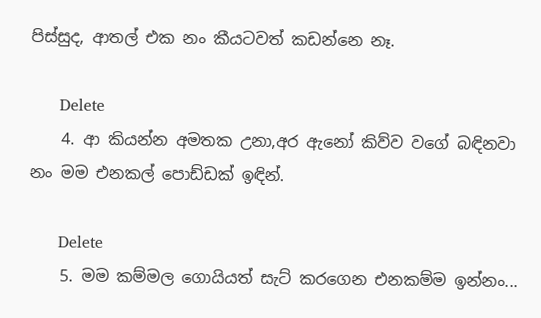පිස්සුද, ආතල් එක නං කීයටවත් කඩන්නෙ නෑ.

      Delete
    4. ආ කියන්න අමතක උනා,අර ඇනෝ කිව්ව වගේ බඳිනවා නං මම එනකල් පොඩ්ඩක් ඉඳින්.

      Delete
    5. මම කම්මල ගොයියත් සැට් කරගෙන එනකම්ම ඉන්නං...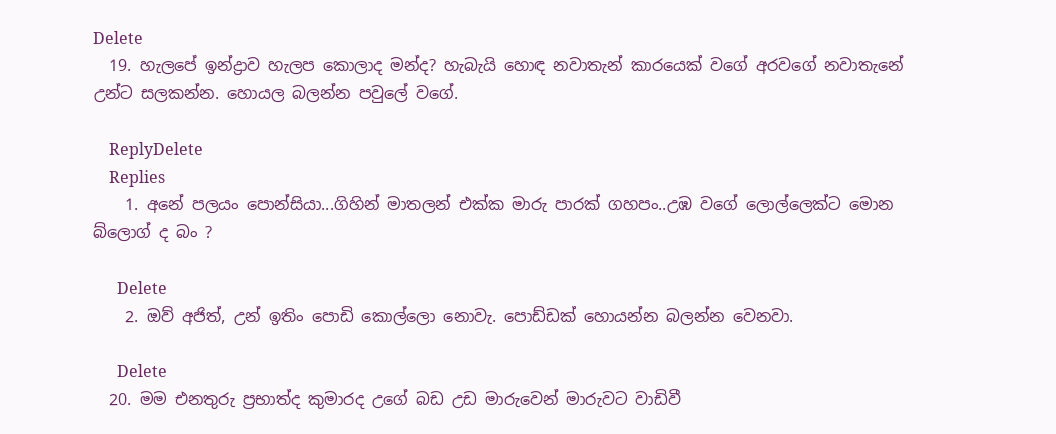Delete
  19. හැලපේ ඉන්ද්‍රාව හැලප කොලාද මන්ද? හැබැයි හොඳ නවාතැන් කාරයෙක් වගේ අරවගේ නවාතැනේ උන්ට සලකන්න. හොයල බලන්න පවුලේ වගේ.

    ReplyDelete
    Replies
    1. අනේ පලයං පොන්සියා...ගිහින් මාතලන් එක්ක මාරු පාරක් ගහපං..උඹ වගේ ලොල්ලෙක්ට මොන බ්ලොග් ද බං ?

      Delete
    2. ඔව් අජිත්, උන් ඉතිං පොඩි කොල්ලො නොවැ. පොඩ්ඩක් හොයන්න බලන්න වෙනවා.

      Delete
  20. මම එනතුරු ප්‍රභාත්ද කුමාරද උගේ බඩ උඩ මාරුවෙන් මාරුවට වාඩිවී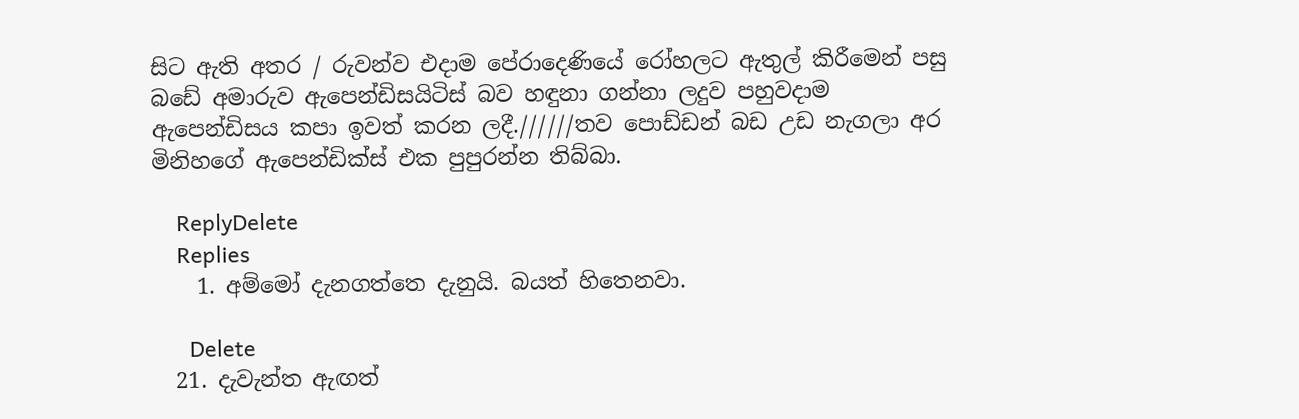සිට ඇති අතර / රුවන්ව එදාම පේරාදෙණියේ රෝහලට ඇතුල් කිරීමෙන් පසු බඩේ අමාරුව ඇපෙන්ඩිසයිටිස් බව හඳුනා ගන්නා ලදුව පහුවදාම ඇපෙන්ඩිසය කපා ඉවත් කරන ලදී.//////තව පොඩ්ඩන් බඩ උඩ නැගලා අර මිනිහගේ ඇපෙන්ඩික්ස් එක පුපුරන්න තිබ්බා.

    ReplyDelete
    Replies
    1. අම්මෝ දැනගත්තෙ දැනුයි. බයත් හිතෙනවා.

      Delete
  21. දැවැන්ත ඇඟත්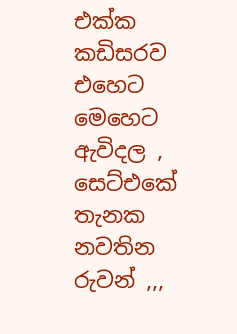එක්ක කඩිසරව එහෙට මෙහෙට ඇවිදල , සෙට්එකේ තැනක නවතින රුවන් ,,,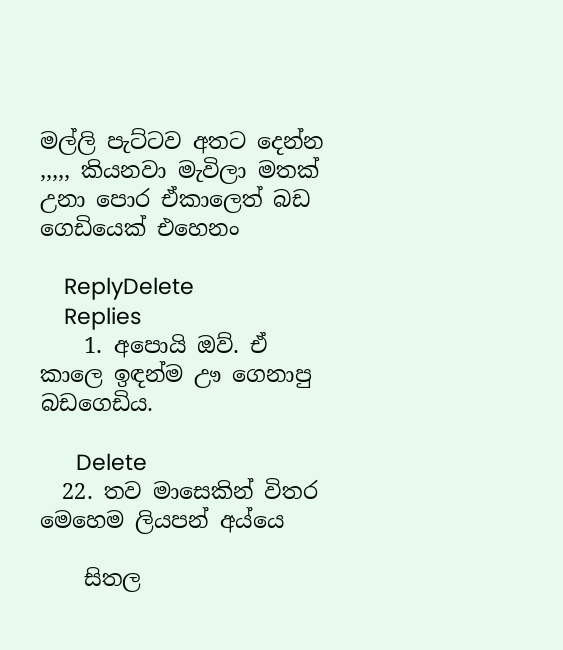මල්ලි පැට්ටව අතට දෙන්න ,,,,, කියනවා මැවිලා මතක් උනා පොර ඒකාලෙත් බඩ ගෙඩියෙක් එහෙනං

    ReplyDelete
    Replies
    1. අපොයි ඔව්. ඒ කාලෙ ඉඳන්ම ඌ ගෙනාපු බඩගෙඩිය.

      Delete
  22. තව මාසෙකින් විතර මෙහෙම ලියපන් අය්යෙ

    සිතල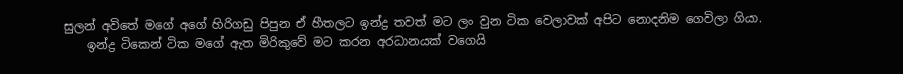සුලන් අවිතේ මගේ අගේ හිරිගඩු පිපුන ඒ හීතලට ඉන්ද්‍ර තවත් මට ලං වුන ටික වෙලාවක් අපිට නොදනිම ගෙවිලා ගියා.
    ඉන්ද්‍ර ටිකෙන් ටික මගේ ඇත මිරිකුවේ මට කරන අරධානයක් වගෙයි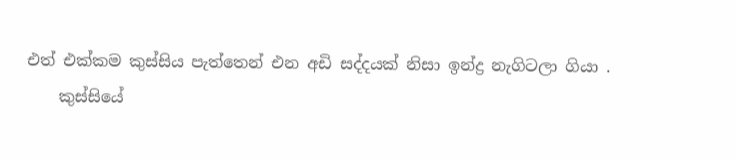එත් එක්කම කුස්සිය පැත්තෙන් එන අඩි සද්දයක් නිසා ඉන්ද්‍ර නැගිටලා ගියා .
    කුස්සියේ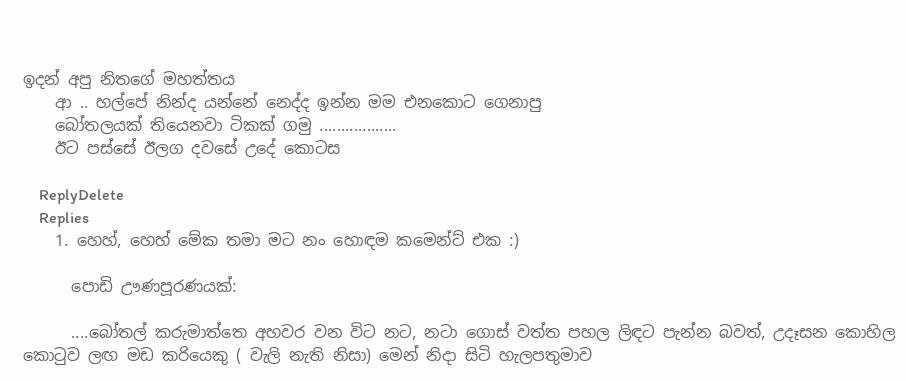ඉදන් අපු නිතගේ මහත්තය
    ආ .. හල්පේ නින්ද යන්නේ නෙද්ද ඉන්න මම එනකොට ගෙනාපු
    බෝතලයක් තියෙනවා ටිකක් ගමු ..................
    ඊට පස්සේ ඊලග දවසේ උදේ කොටස

    ReplyDelete
    Replies
    1. හෙහ්, හෙහ් මේක තමා මට නං හොඳම කමෙන්ට් එක :)

      පොඩි ඌණපූරණයක්:

      ....බෝතල් කරුමාත්තෙ අහවර වන විට නට, නටා ගොස් වත්ත පහල ලිඳට පැන්න බවත්, උදෑසන කොහිල කො‍ටුව ලඟ මඩ කරියෙකු ( වැලි නැති නිසා) මෙන් නිදා සිටි හැලපතුමාව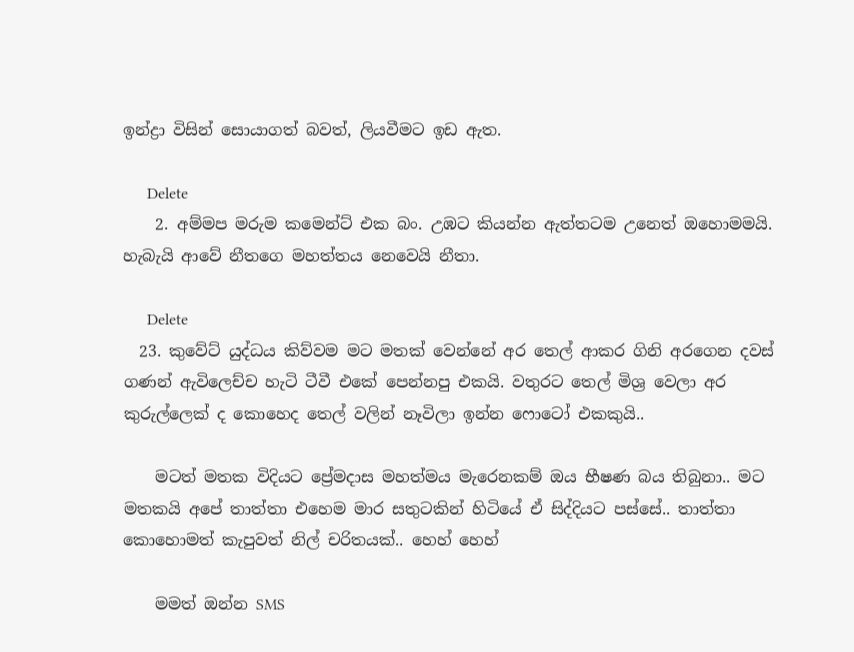ඉන්ද්‍රා විසින් සොයාගත් බවත්, ලියවීමට ඉඩ ඇත.

      Delete
    2. අම්මප මරුම කමෙන්ට් එක බං. උඹට කියන්න ඇත්තටම උනෙත් ඔහොමමයි. හැබැයි ආවේ නීතගෙ මහත්තය නෙවෙයි නීතා.

      Delete
  23. කුවේට් යුද්ධය කිව්වම මට මතක් වෙන්නේ අර තෙල් ආකර ගිනි අරගෙන දවස් ගණන් ඇවිලෙච්ච හැටි ටීවී එකේ පෙන්නපු එකයි. වතුරට තෙල් මිශ්‍ර වෙලා අර කුරුල්ලෙක් ද කොහෙද තෙල් වලින් නෑවිලා ඉන්න ෆොටෝ එකකුයි..

    මටත් මතක විදියට ප්‍රේමදාස මහත්මය මැරෙනකම් ඔය භීෂණ බය තිබුනා.. මට මතකයි අපේ තාත්තා එහෙම මාර සතුටකින් හිටියේ ඒ සිද්දියට පස්සේ.. තාත්තා කොහොමත් කැපුවත් නිල් චරිතයක්.. හෙහ් හෙහ්

    මමත් ඔන්න SMS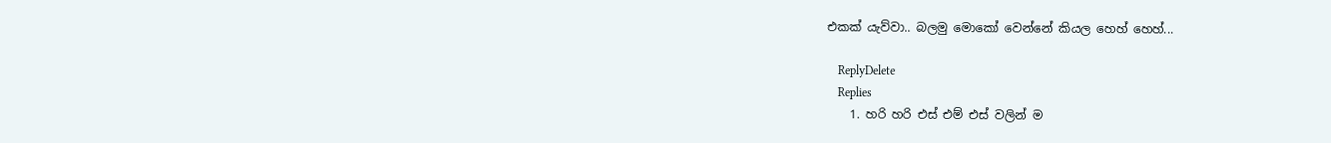එකක් යැව්වා.. බලමු මොකෝ වෙන්නේ කියල හෙහ් හෙහ්...

    ReplyDelete
    Replies
    1. හරි හරි එස් එම් එස් වලින් ම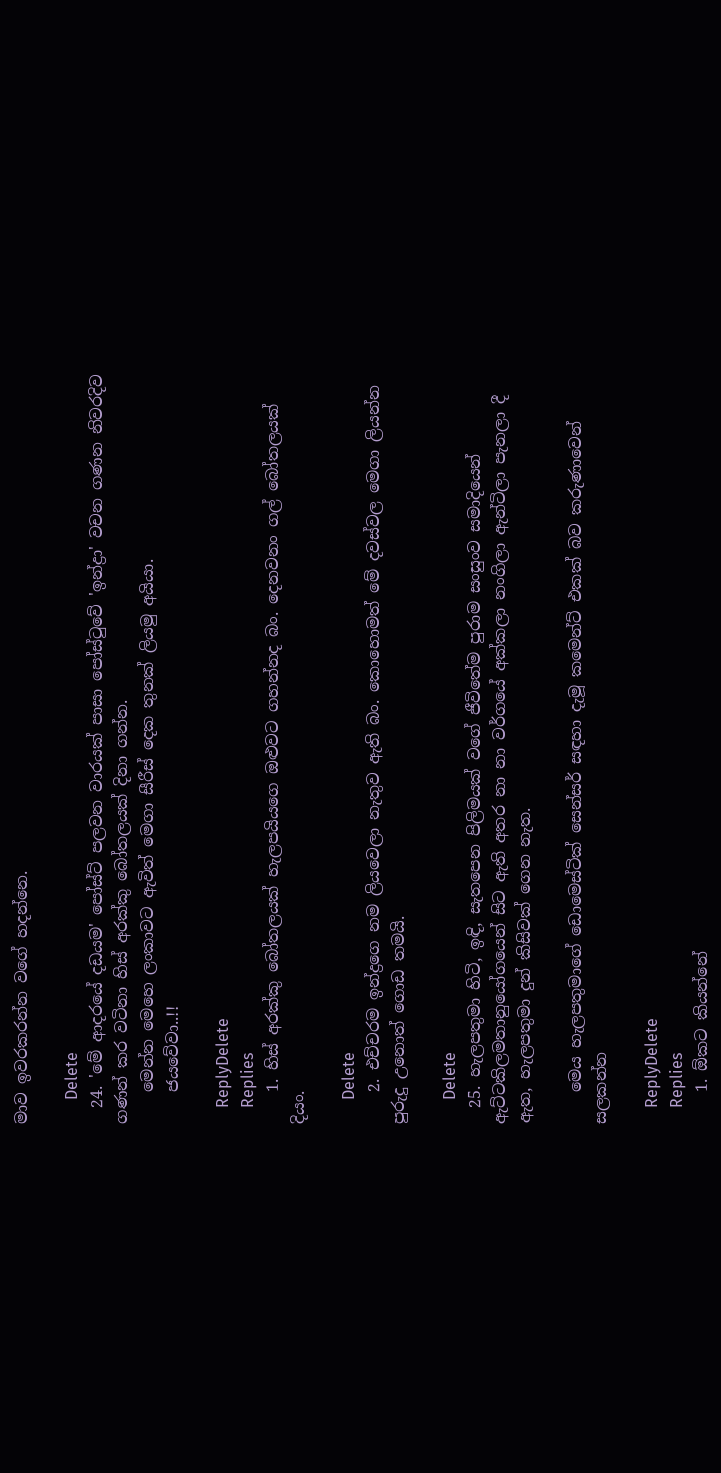මාව ඉවරකරන්න වගේ හදන්නෙ.

      Delete
  24. 'මේ ආදරයේ දඩයම' පෝස්ට් පලවන වාරයක් පාසා පෝස්ටුවේ 'ඉන්ද්‍රා' වචන ගණන නිවරදිව ගණන් කර වටිනා හිස් අරක්කු බෝතලයක් දිනා ගන්න.
    මෙන්න මෙහෙ ලංකාවට ඇවිත් මෙගා සීරීස් දෙක තුනක් ලියමු අයියා.
    ජයවේවා..!!

    ReplyDelete
    Replies
    1. හිස් අරක්කු බෝතලයක් හැලපයියගෙ ඔළුවට ගහන්නද බං. දෙනවනං ගල් බෝතලයක් දියං.

      Delete
    2. එච්චරම ඉන්ද්‍රගෙ නම ලියවෙලා නැතුව ඇති බං. කොහොමත් මේ දවස්වල මෙගා ලියන්න පුරුදු උනොත් ගොඩ තමයි.

      Delete
  25. හැලපතුමා හිටි, ඉඳි, සැතපෙන පිලිමයක් වගේ ජීවිතේම පුරාම සංසුංව සමාදියෙන් ඇට්ටකිලමතානුයෝගයෙන් සිට ඇති අතර නා නා වර්ගයේ අක්කලා නංගිලා ඇන්ටිලා පැනලා දී ඇත, හැලපතුමා දුන් කිසිවක් ගෙන නැත.

    මෙය හැලපතුමාගේ ඩොමෙස්ටික් සෙන්සර් සඳහා දැමූ කමෙන්ට් එකක් බව කරුණාවෙන් සලකන්න

    ReplyDelete
    Replies
    1. ඕකට කියන්නේ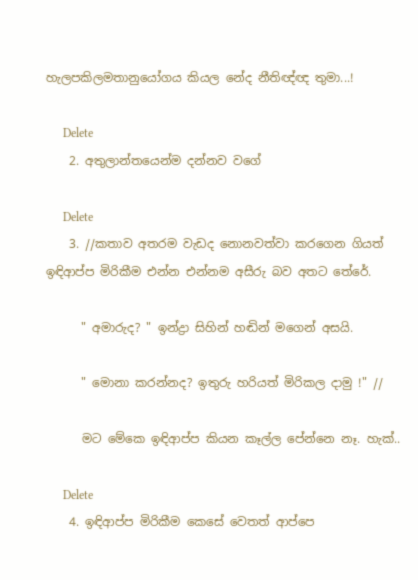හැලපකිලමතානුයෝගය කියල නේද නීතිඥ්ඥ තුමා...!

      Delete
    2. අතුලාන්තයෙන්ම දන්නව වගේ

      Delete
    3. //කතාව අතරම වැඩද නොනවත්වා කරගෙන ගියත් ඉඳිආප්ප මිරිකීම එන්න එන්නම අසීරු බව අතට තේරේ.

      " අමාරුද? " ඉන්ද්‍රා සිහින් හඬින් මගෙන් අසයි.

      " මොනා කරන්නද? ඉතුරු හරියත් මිරිකල දාමු !" //

      මට මේකෙ ඉඳිආප්ප කියන කෑල්ල පේන්නෙ නෑ. හැක්..

      Delete
    4. ඉඳිආප්ප මිරිකීම කෙසේ වෙතත් ආප්පෙ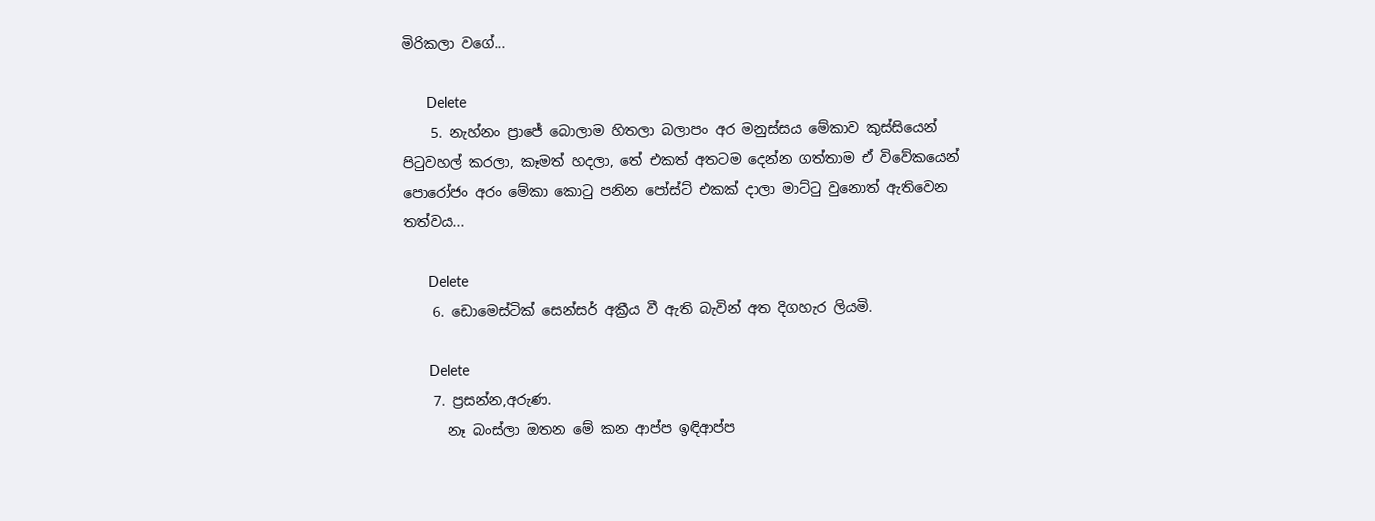මිරිකලා වගේ...

      Delete
    5. නැහ්නං ප්‍රාජේ බොලාම හිතලා බලාපං අර මනුස්සය මේකාව කුස්සියෙන් පි‍ටුවහල් කරලා, කෑමත් හදලා, තේ එකත් අතටම දෙන්න ගත්තාම ඒ විවේකයෙන් පොරෝජං අරං මේකා කො‍ටු පනින පෝස්ට් එකක් දාලා මාට්‍ටු වුනොත් ඇතිවෙන තත්වය...

      Delete
    6. ඩොමෙස්ටික් සෙන්සර් අක්‍රීය වී ඇති බැවින් අත දිගහැර ලියමි.

      Delete
    7. ප්‍රසන්න,අරුණ.
      නෑ බංස්ලා ඔතන මේ කන ආප්ප ඉඳිආප්ප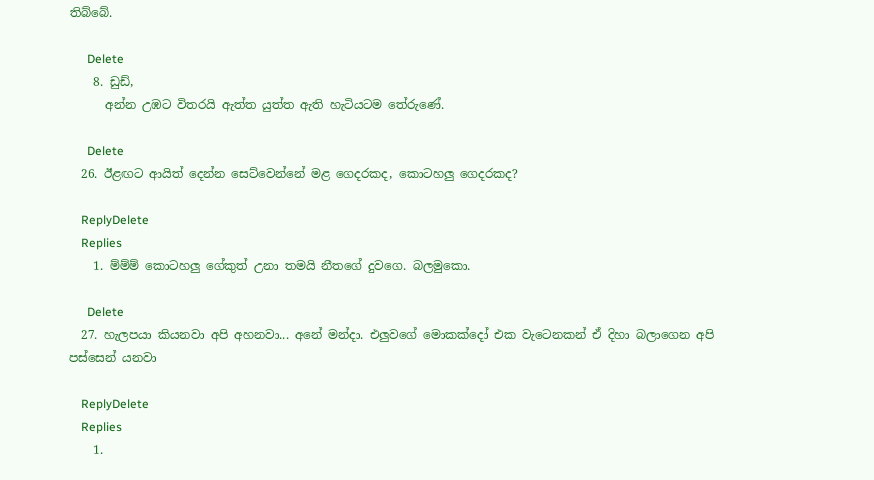තිබ්බේ.

      Delete
    8. ඩුඩ්,
      අන්න උඹට විතරයි ඇත්ත යුත්ත ඇති හැටියටම තේරුණේ.

      Delete
  26. ඊළඟට ආයිත් දෙන්න සෙට්වෙන්නේ මළ ගෙදරකද, කොටහලු ගෙදරකද?

    ReplyDelete
    Replies
    1. ම්ම්ම් කොටහලු ගේකුත් උනා තමයි නීතගේ දුවගෙ. බලමුකො.

      Delete
  27. හැලපයා කියනවා අපි අහනවා... අනේ මන්දා. එලුවගේ මොකක්දෝ එක වැටෙනකන් ඒ දිහා බලාගෙන අපි පස්සෙන් යනවා

    ReplyDelete
    Replies
    1.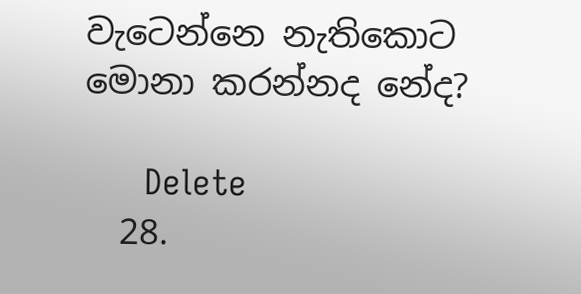වැටෙන්නෙ නැතිකොට මොනා කරන්නද නේද?

      Delete
  28.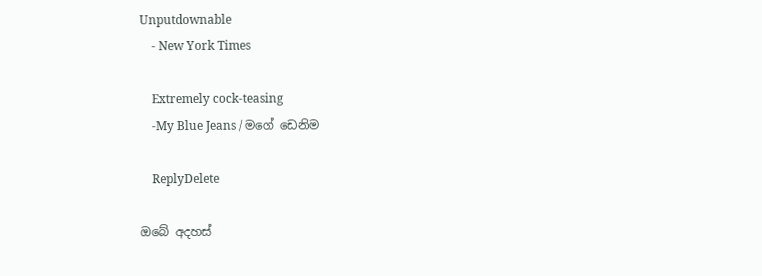Unputdownable
    - New York Times

    Extremely cock-teasing
    -My Blue Jeans / මගේ ඩෙනිම

    ReplyDelete

ඔබේ අදහස්